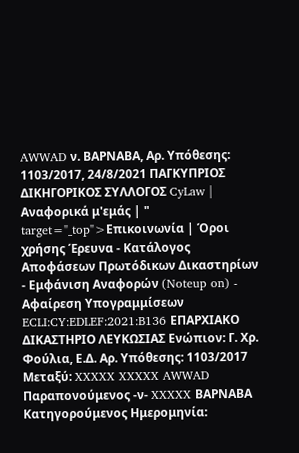AWWAD ν. ΒΑΡΝΑΒΑ, Αρ. Υπόθεσης: 1103/2017, 24/8/2021 ΠΑΓΚΥΠΡΙΟΣ ΔΙΚΗΓΟΡΙΚΟΣ ΣΥΛΛΟΓΟΣ CyLaw | Αναφορικά μ'εμάς | " target="_top">Επικοινωνία | Όροι χρήσης Έρευνα - Κατάλογος Αποφάσεων Πρωτόδικων Δικαστηρίων - Εμφάνιση Αναφορών (Noteup on) - Αφαίρεση Υπογραμμίσεων ECLI:CY:EDLEF:2021:B136 ΕΠΑΡΧΙΑΚΟ ΔΙΚΑΣΤΗΡΙΟ ΛΕΥΚΩΣΙΑΣ Ενώπιον: Γ. Χρ. Φούλια, Ε.Δ. Αρ. Υπόθεσης: 1103/2017 Μεταξύ: XXXXX XXXXX AWWAD Παραπονούμενος -ν- XXXXX ΒΑΡΝΑΒΑ Κατηγορούμενος Ημερομηνία: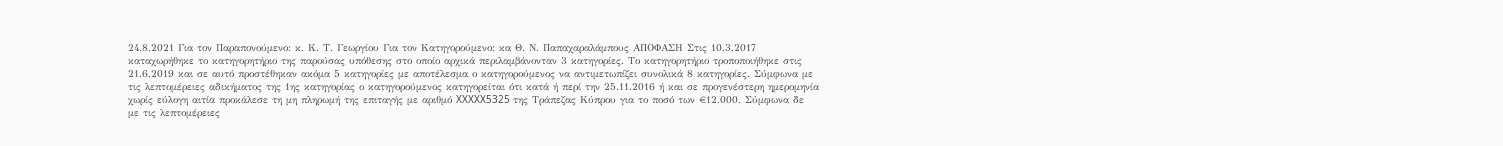24.8.2021 Για τον Παραπονούμενο: κ. Κ. Τ. Γεωργίου Για τον Κατηγορούμενο: κα Θ. Ν. Παπαχαραλάμπους ΑΠΟΦΑΣΗ Στις 10.3.2017 καταχωρήθηκε το κατηγορητήριο της παρούσας υπόθεσης στο οποίο αρχικά περιλαμβάνονταν 3 κατηγορίες. Το κατηγορητήριο τροποποιήθηκε στις 21.6.2019 και σε αυτό προστέθηκαν ακόμα 5 κατηγορίες με αποτέλεσμα ο κατηγορούμενος να αντιμετωπίζει συνολικά 8 κατηγορίες. Σύμφωνα με τις λεπτομέρειες αδικήματος της 1ης κατηγορίας ο κατηγορούμενος κατηγορείται ότι κατά ή περί την 25.11.2016 ή και σε προγενέστερη ημερομηνία χωρίς εύλογη αιτία προκάλεσε τη μη πληρωμή της επιταγής με αριθμό XXXXX5325 της Τράπεζας Κύπρου για το ποσό των €12.000. Σύμφωνα δε με τις λεπτομέρειες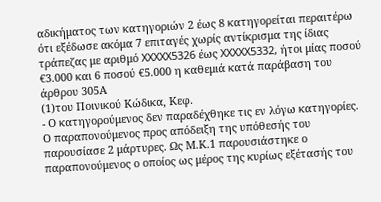αδικήματος των κατηγοριών 2 έως 8 κατηγορείται περαιτέρω ότι εξέδωσε ακόμα 7 επιταγές χωρίς αντίκρισμα της ίδιας τράπεζας με αριθμό XXXXX5326 έως XXXXX5332, ήτοι μίας ποσού €3.000 και 6 ποσού €5.000 η καθεμιά κατά παράβαση του άρθρου 305Α
(1)του Ποινικού Κώδικα, Κεφ.
- Ο κατηγορούμενος δεν παραδέχθηκε τις εν λόγω κατηγορίες. Ο παραπονούμενος προς απόδειξη της υπόθεσής του παρουσίασε 2 μάρτυρες. Ως Μ.Κ.1 παρουσιάστηκε ο παραπονούμενος ο οποίος ως μέρος της κυρίως εξέτασής του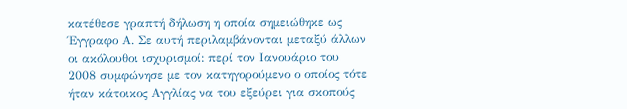κατέθεσε γραπτή δήλωση η οποία σημειώθηκε ως Έγγραφο Α. Σε αυτή περιλαμβάνονται μεταξύ άλλων οι ακόλουθοι ισχυρισμοί: περί τον Ιανουάριο του 2008 συμφώνησε με τον κατηγορούμενο ο οποίος τότε ήταν κάτοικος Αγγλίας να του εξεύρει για σκοπούς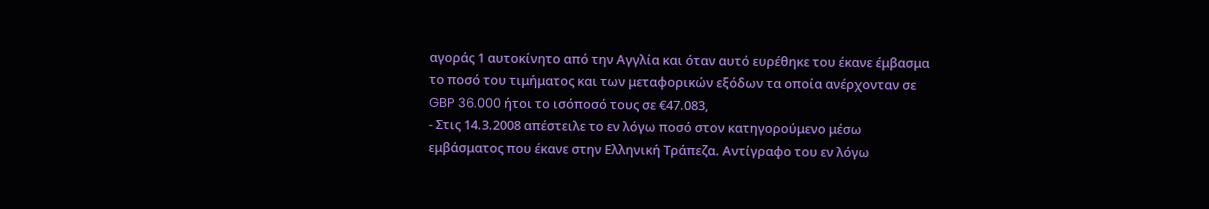αγοράς 1 αυτοκίνητο από την Αγγλία και όταν αυτό ευρέθηκε του έκανε έμβασμα το ποσό του τιμήματος και των μεταφορικών εξόδων τα οποία ανέρχονταν σε GBP 36.000 ήτοι το ισόποσό τους σε €47.083,
- Στις 14.3.2008 απέστειλε το εν λόγω ποσό στον κατηγορούμενο μέσω εμβάσματος που έκανε στην Ελληνική Τράπεζα. Αντίγραφο του εν λόγω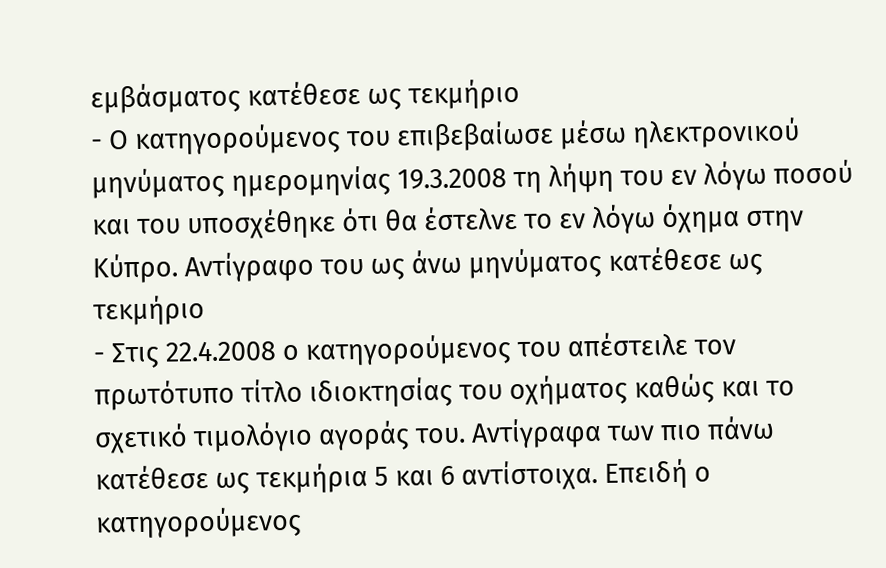εμβάσματος κατέθεσε ως τεκμήριο
- Ο κατηγορούμενος του επιβεβαίωσε μέσω ηλεκτρονικού μηνύματος ημερομηνίας 19.3.2008 τη λήψη του εν λόγω ποσού και του υποσχέθηκε ότι θα έστελνε το εν λόγω όχημα στην Κύπρο. Αντίγραφο του ως άνω μηνύματος κατέθεσε ως τεκμήριο
- Στις 22.4.2008 ο κατηγορούμενος του απέστειλε τον πρωτότυπο τίτλο ιδιοκτησίας του οχήματος καθώς και το σχετικό τιμολόγιο αγοράς του. Αντίγραφα των πιο πάνω κατέθεσε ως τεκμήρια 5 και 6 αντίστοιχα. Επειδή ο κατηγορούμενος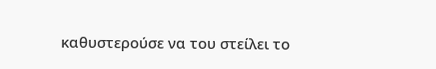καθυστερούσε να του στείλει το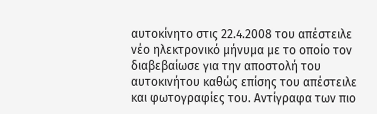αυτοκίνητο στις 22.4.2008 του απέστειλε νέο ηλεκτρονικό μήνυμα με το οποίο τον διαβεβαίωσε για την αποστολή του αυτοκινήτου καθώς επίσης του απέστειλε και φωτογραφίες του. Αντίγραφα των πιο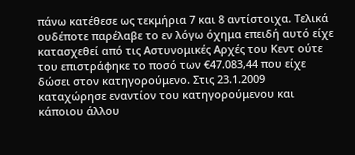πάνω κατέθεσε ως τεκμήρια 7 και 8 αντίστοιχα. Τελικά ουδέποτε παρέλαβε το εν λόγω όχημα επειδή αυτό είχε κατασχεθεί από τις Αστυνομικές Αρχές του Κεντ ούτε του επιστράφηκε το ποσό των €47.083,44 που είχε δώσει στον κατηγορούμενο. Στις 23.1.2009 καταχώρησε εναντίον του κατηγορούμενου και κάποιου άλλου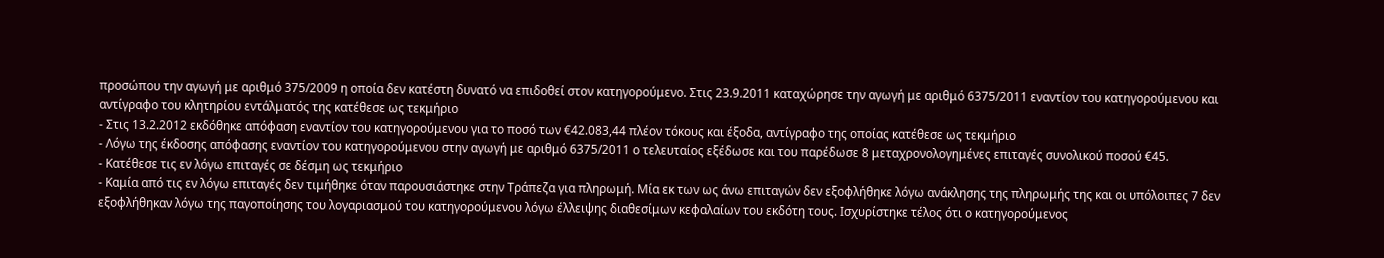προσώπου την αγωγή με αριθμό 375/2009 η οποία δεν κατέστη δυνατό να επιδοθεί στον κατηγορούμενο. Στις 23.9.2011 καταχώρησε την αγωγή με αριθμό 6375/2011 εναντίον του κατηγορούμενου και αντίγραφο του κλητηρίου εντάλματός της κατέθεσε ως τεκμήριο
- Στις 13.2.2012 εκδόθηκε απόφαση εναντίον του κατηγορούμενου για το ποσό των €42.083,44 πλέον τόκους και έξοδα, αντίγραφο της οποίας κατέθεσε ως τεκμήριο
- Λόγω της έκδοσης απόφασης εναντίον του κατηγορούμενου στην αγωγή με αριθμό 6375/2011 ο τελευταίος εξέδωσε και του παρέδωσε 8 μεταχρονολογημένες επιταγές συνολικού ποσού €45.
- Κατέθεσε τις εν λόγω επιταγές σε δέσμη ως τεκμήριο
- Καμία από τις εν λόγω επιταγές δεν τιμήθηκε όταν παρουσιάστηκε στην Τράπεζα για πληρωμή. Μία εκ των ως άνω επιταγών δεν εξοφλήθηκε λόγω ανάκλησης της πληρωμής της και οι υπόλοιπες 7 δεν εξοφλήθηκαν λόγω της παγοποίησης του λογαριασμού του κατηγορούμενου λόγω έλλειψης διαθεσίμων κεφαλαίων του εκδότη τους. Ισχυρίστηκε τέλος ότι ο κατηγορούμενος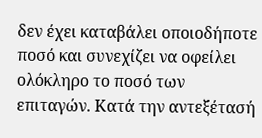δεν έχει καταβάλει οποιοδήποτε ποσό και συνεχίζει να οφείλει ολόκληρο το ποσό των επιταγών. Κατά την αντεξέτασή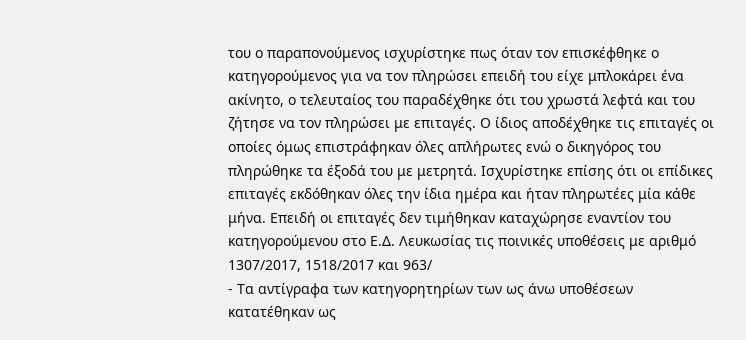του ο παραπονούμενος ισχυρίστηκε πως όταν τον επισκέφθηκε ο κατηγορούμενος για να τον πληρώσει επειδή του είχε μπλοκάρει ένα ακίνητο, ο τελευταίος του παραδέχθηκε ότι του χρωστά λεφτά και του ζήτησε να τον πληρώσει με επιταγές. Ο ίδιος αποδέχθηκε τις επιταγές οι οποίες όμως επιστράφηκαν όλες απλήρωτες ενώ ο δικηγόρος του πληρώθηκε τα έξοδά του με μετρητά. Ισχυρίστηκε επίσης ότι οι επίδικες επιταγές εκδόθηκαν όλες την ίδια ημέρα και ήταν πληρωτέες μία κάθε μήνα. Επειδή οι επιταγές δεν τιμήθηκαν καταχώρησε εναντίον του κατηγορούμενου στο Ε.Δ. Λευκωσίας τις ποινικές υποθέσεις με αριθμό 1307/2017, 1518/2017 και 963/
- Τα αντίγραφα των κατηγορητηρίων των ως άνω υποθέσεων κατατέθηκαν ως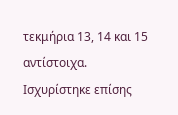τεκμήρια 13, 14 και 15 αντίστοιχα. Ισχυρίστηκε επίσης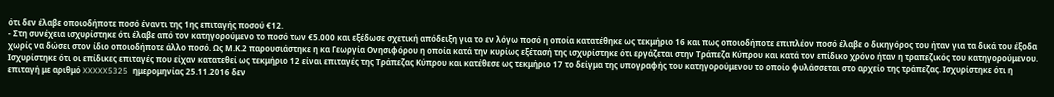ότι δεν έλαβε οποιοδήποτε ποσό έναντι της 1ης επιταγής ποσού €12.
- Στη συνέχεια ισχυρίστηκε ότι έλαβε από τον κατηγορούμενο το ποσό των €5.000 και εξέδωσε σχετική απόδειξη για το εν λόγω ποσό η οποία κατατέθηκε ως τεκμήριο 16 και πως οποιοδήποτε επιπλέον ποσό έλαβε ο δικηγόρος του ήταν για τα δικά του έξοδα χωρίς να δώσει στον ίδιο οποιοδήποτε άλλο ποσό. Ως Μ.Κ.2 παρουσιάστηκε η κα Γεωργία Ονησιφόρου η οποία κατά την κυρίως εξέτασή της ισχυρίστηκε ότι εργάζεται στην Τράπεζα Κύπρου και κατά τον επίδικο χρόνο ήταν η τραπεζικός του κατηγορούμενου. Ισχυρίστηκε ότι οι επίδικες επιταγές που είχαν κατατεθεί ως τεκμήριο 12 είναι επιταγές της Τράπεζας Κύπρου και κατέθεσε ως τεκμήριο 17 το δείγμα της υπογραφής του κατηγορούμενου το οποίο φυλάσσεται στο αρχείο της τράπεζας. Ισχυρίστηκε ότι η επιταγή με αριθμό XXXXX5325 ημερομηνίας 25.11.2016 δεν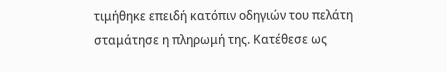τιμήθηκε επειδή κατόπιν οδηγιών του πελάτη σταμάτησε η πληρωμή της. Κατέθεσε ως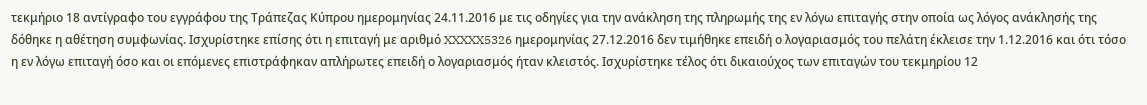τεκμήριο 18 αντίγραφο του εγγράφου της Τράπεζας Κύπρου ημερομηνίας 24.11.2016 με τις οδηγίες για την ανάκληση της πληρωμής της εν λόγω επιταγής στην οποία ως λόγος ανάκλησής της δόθηκε η αθέτηση συμφωνίας. Ισχυρίστηκε επίσης ότι η επιταγή με αριθμό XXXXX5326 ημερομηνίας 27.12.2016 δεν τιμήθηκε επειδή ο λογαριασμός του πελάτη έκλεισε την 1.12.2016 και ότι τόσο η εν λόγω επιταγή όσο και οι επόμενες επιστράφηκαν απλήρωτες επειδή ο λογαριασμός ήταν κλειστός. Ισχυρίστηκε τέλος ότι δικαιούχος των επιταγών του τεκμηρίου 12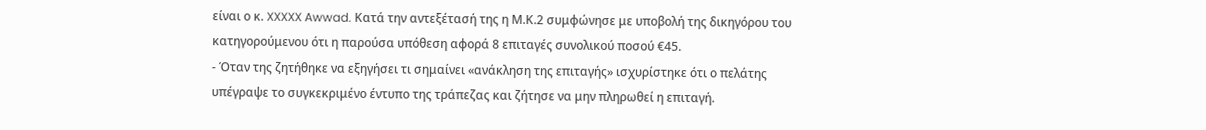είναι ο κ. XXXXX Awwad. Κατά την αντεξέτασή της η Μ.Κ.2 συμφώνησε με υποβολή της δικηγόρου του κατηγορούμενου ότι η παρούσα υπόθεση αφορά 8 επιταγές συνολικού ποσού €45.
- Όταν της ζητήθηκε να εξηγήσει τι σημαίνει «ανάκληση της επιταγής» ισχυρίστηκε ότι ο πελάτης υπέγραψε το συγκεκριμένο έντυπο της τράπεζας και ζήτησε να μην πληρωθεί η επιταγή.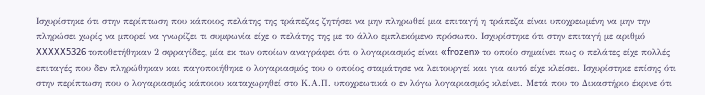Ισχυρίστηκε ότι στην περίπτωση που κάποιος πελάτης της τράπεζας ζητήσει να μην πληρωθεί μια επιταγή η τράπεζα είναι υποχρεωμένη να μην την πληρώσει χωρίς να μπορεί να γνωρίζει τι συμφωνία είχε ο πελάτης της με το άλλο εμπλεκόμενο πρόσωπο. Ισχυρίστηκε ότι στην επιταγή με αριθμό XXXXX5326 τοποθετήθηκαν 2 σφραγίδες, μία εκ των οποίων αναγράφει ότι ο λογαριασμός είναι «frozen» το οποίο σημαίνει πως ο πελάτες είχε πολλές επιταγές που δεν πληρώθηκαν και παγοποιήθηκε ο λογαριασμός του ο οποίος σταμάτησε να λειτουργεί και για αυτό είχε κλείσει. Ισχυρίστηκε επίσης ότι στην περίπτωση που ο λογαριασμός κάποιου καταχωρηθεί στο Κ.Α.Π. υποχρεωτικά ο εν λόγω λογαριασμός κλείνει. Μετά που το Δικαστήριο έκρινε ότι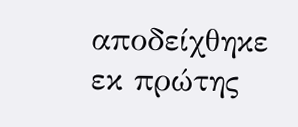αποδείχθηκε εκ πρώτης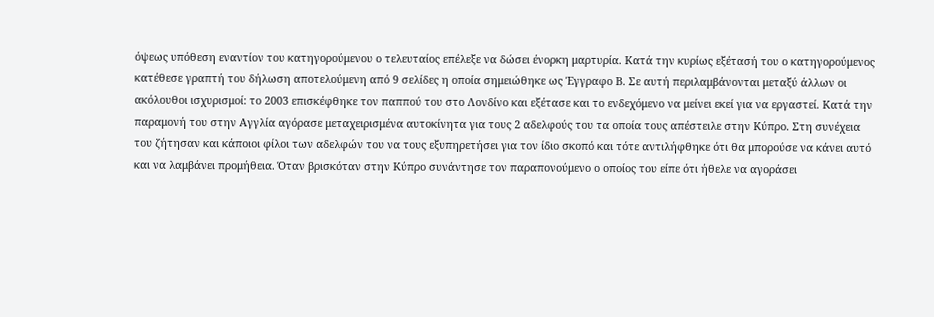όψεως υπόθεση εναντίον του κατηγορούμενου ο τελευταίος επέλεξε να δώσει ένορκη μαρτυρία. Κατά την κυρίως εξέτασή του ο κατηγορούμενος κατέθεσε γραπτή του δήλωση αποτελούμενη από 9 σελίδες η οποία σημειώθηκε ως Έγγραφο Β. Σε αυτή περιλαμβάνονται μεταξύ άλλων οι ακόλουθοι ισχυρισμοί: το 2003 επισκέφθηκε τον παππού του στο Λονδίνο και εξέτασε και το ενδεχόμενο να μείνει εκεί για να εργαστεί. Κατά την παραμονή του στην Αγγλία αγόρασε μεταχειρισμένα αυτοκίνητα για τους 2 αδελφούς του τα οποία τους απέστειλε στην Κύπρο. Στη συνέχεια του ζήτησαν και κάποιοι φίλοι των αδελφών του να τους εξυπηρετήσει για τον ίδιο σκοπό και τότε αντιλήφθηκε ότι θα μπορούσε να κάνει αυτό και να λαμβάνει προμήθεια. Όταν βρισκόταν στην Κύπρο συνάντησε τον παραπονούμενο ο οποίος του είπε ότι ήθελε να αγοράσει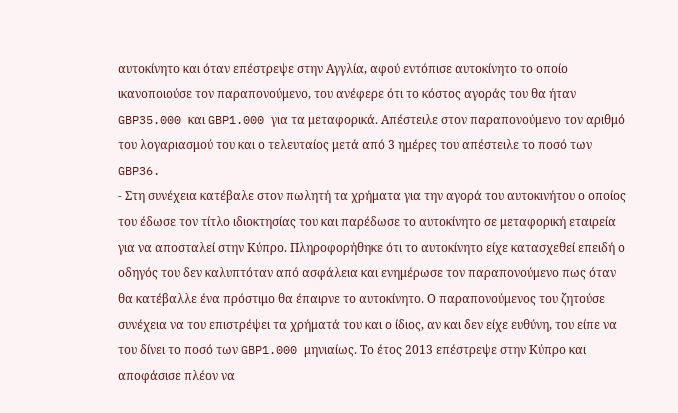αυτοκίνητο και όταν επέστρεψε στην Αγγλία, αφού εντόπισε αυτοκίνητο το οποίο ικανοποιούσε τον παραπονούμενο, του ανέφερε ότι το κόστος αγοράς του θα ήταν GBP35.000 και GBP1.000 για τα μεταφορικά. Απέστειλε στον παραπονούμενο τον αριθμό του λογαριασμού του και ο τελευταίος μετά από 3 ημέρες του απέστειλε το ποσό των GBP36.
- Στη συνέχεια κατέβαλε στον πωλητή τα χρήματα για την αγορά του αυτοκινήτου ο οποίος του έδωσε τον τίτλο ιδιοκτησίας του και παρέδωσε το αυτοκίνητο σε μεταφορική εταιρεία για να αποσταλεί στην Κύπρο. Πληροφορήθηκε ότι το αυτοκίνητο είχε κατασχεθεί επειδή ο οδηγός του δεν καλυπτόταν από ασφάλεια και ενημέρωσε τον παραπονούμενο πως όταν θα κατέβαλλε ένα πρόστιμο θα έπαιρνε το αυτοκίνητο. Ο παραπονούμενος του ζητούσε συνέχεια να του επιστρέψει τα χρήματά του και ο ίδιος, αν και δεν είχε ευθύνη, του είπε να του δίνει το ποσό των GBP1.000 μηνιαίως. Το έτος 2013 επέστρεψε στην Κύπρο και αποφάσισε πλέον να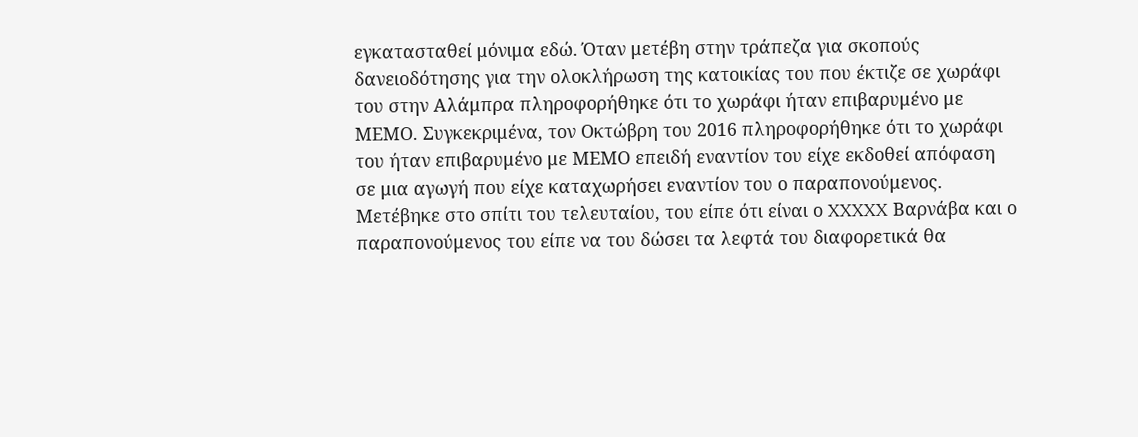εγκατασταθεί μόνιμα εδώ. Όταν μετέβη στην τράπεζα για σκοπούς δανειοδότησης για την ολοκλήρωση της κατοικίας του που έκτιζε σε χωράφι του στην Αλάμπρα πληροφορήθηκε ότι το χωράφι ήταν επιβαρυμένο με ΜΕΜΟ. Συγκεκριμένα, τον Οκτώβρη του 2016 πληροφορήθηκε ότι το χωράφι του ήταν επιβαρυμένο με ΜΕΜΟ επειδή εναντίον του είχε εκδοθεί απόφαση σε μια αγωγή που είχε καταχωρήσει εναντίον του ο παραπονούμενος. Μετέβηκε στο σπίτι του τελευταίου, του είπε ότι είναι ο XXXXX Βαρνάβα και ο παραπονούμενος του είπε να του δώσει τα λεφτά του διαφορετικά θα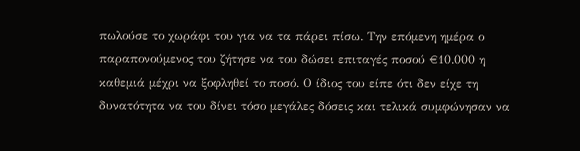πωλούσε το χωράφι του για να τα πάρει πίσω. Την επόμενη ημέρα ο παραπονούμενος του ζήτησε να του δώσει επιταγές ποσού €10.000 η καθεμιά μέχρι να ξοφληθεί το ποσό. Ο ίδιος του είπε ότι δεν είχε τη δυνατότητα να του δίνει τόσο μεγάλες δόσεις και τελικά συμφώνησαν να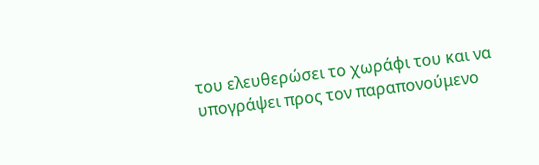του ελευθερώσει το χωράφι του και να υπογράψει προς τον παραπονούμενο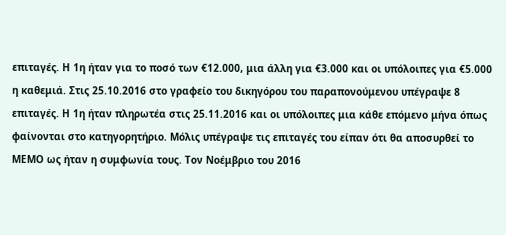επιταγές. Η 1η ήταν για το ποσό των €12.000, μια άλλη για €3.000 και οι υπόλοιπες για €5.000 η καθεμιά. Στις 25.10.2016 στο γραφείο του δικηγόρου του παραπονούμενου υπέγραψε 8 επιταγές. Η 1η ήταν πληρωτέα στις 25.11.2016 και οι υπόλοιπες μια κάθε επόμενο μήνα όπως φαίνονται στο κατηγορητήριο. Μόλις υπέγραψε τις επιταγές του είπαν ότι θα αποσυρθεί το ΜΕΜΟ ως ήταν η συμφωνία τους. Τον Νοέμβριο του 2016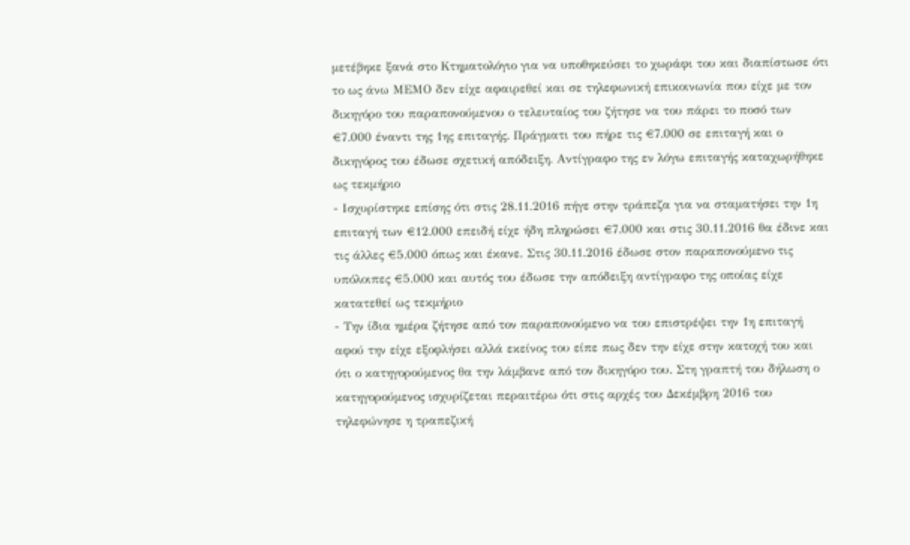μετέβηκε ξανά στο Κτηματολόγιο για να υποθηκεύσει το χωράφι του και διαπίστωσε ότι το ως άνω ΜΕΜΟ δεν είχε αφαιρεθεί και σε τηλεφωνική επικοινωνία που είχε με τον δικηγόρο του παραπονούμενου ο τελευταίος του ζήτησε να του πάρει το ποσό των €7.000 έναντι της 1ης επιταγής. Πράγματι του πήρε τις €7.000 σε επιταγή και ο δικηγόρος του έδωσε σχετική απόδειξη. Αντίγραφο της εν λόγω επιταγής καταχωρήθηκε ως τεκμήριο
- Ισχυρίστηκε επίσης ότι στις 28.11.2016 πήγε στην τράπεζα για να σταματήσει την 1η επιταγή των €12.000 επειδή είχε ήδη πληρώσει €7.000 και στις 30.11.2016 θα έδινε και τις άλλες €5.000 όπως και έκανε. Στις 30.11.2016 έδωσε στον παραπονούμενο τις υπόλοιπες €5.000 και αυτός του έδωσε την απόδειξη αντίγραφο της οποίας είχε κατατεθεί ως τεκμήριο
- Την ίδια ημέρα ζήτησε από τον παραπονούμενο να του επιστρέψει την 1η επιταγή αφού την είχε εξοφλήσει αλλά εκείνος του είπε πως δεν την είχε στην κατοχή του και ότι ο κατηγορούμενος θα την λάμβανε από τον δικηγόρο του. Στη γραπτή του δήλωση ο κατηγορούμενος ισχυρίζεται περαιτέρω ότι στις αρχές του Δεκέμβρη 2016 του τηλεφώνησε η τραπεζική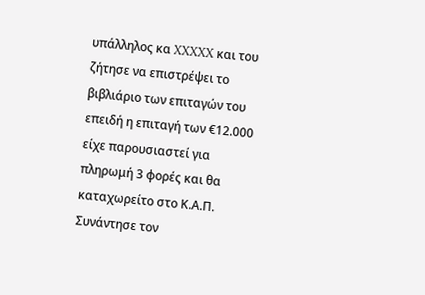υπάλληλος κα XXXXX και του ζήτησε να επιστρέψει το βιβλιάριο των επιταγών του επειδή η επιταγή των €12.000 είχε παρουσιαστεί για πληρωμή 3 φορές και θα καταχωρείτο στο Κ.Α.Π. Συνάντησε τον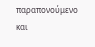παραπονούμενο και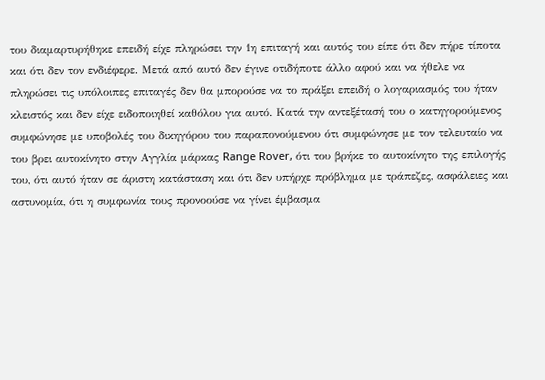του διαμαρτυρήθηκε επειδή είχε πληρώσει την 1η επιταγή και αυτός του είπε ότι δεν πήρε τίποτα και ότι δεν τον ενδιέφερε. Μετά από αυτό δεν έγινε οτιδήποτε άλλο αφού και να ήθελε να πληρώσει τις υπόλοιπες επιταγές δεν θα μπορούσε να το πράξει επειδή ο λογαριασμός του ήταν κλειστός και δεν είχε ειδοποιηθεί καθόλου για αυτό. Κατά την αντεξέτασή του ο κατηγορούμενος συμφώνησε με υποβολές του δικηγόρου του παραπονούμενου ότι συμφώνησε με τον τελευταίο να του βρει αυτοκίνητο στην Αγγλία μάρκας Range Rover, ότι του βρήκε το αυτοκίνητο της επιλογής του, ότι αυτό ήταν σε άριστη κατάσταση και ότι δεν υπήρχε πρόβλημα με τράπεζες, ασφάλειες και αστυνομία, ότι η συμφωνία τους προνοούσε να γίνει έμβασμα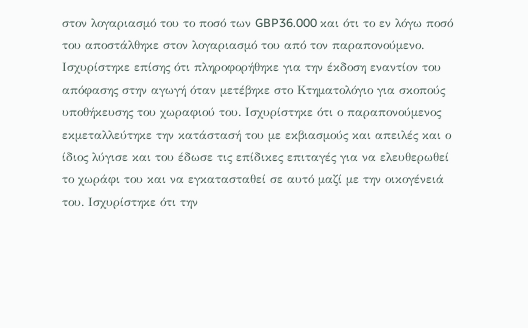στον λογαριασμό του το ποσό των GBP36.000 και ότι το εν λόγω ποσό του αποστάλθηκε στον λογαριασμό του από τον παραπονούμενο. Ισχυρίστηκε επίσης ότι πληροφορήθηκε για την έκδοση εναντίον του απόφασης στην αγωγή όταν μετέβηκε στο Κτηματολόγιο για σκοπούς υποθήκευσης του χωραφιού του. Ισχυρίστηκε ότι ο παραπονούμενος εκμεταλλεύτηκε την κατάστασή του με εκβιασμούς και απειλές και ο ίδιος λύγισε και του έδωσε τις επίδικες επιταγές για να ελευθερωθεί το χωράφι του και να εγκατασταθεί σε αυτό μαζί με την οικογένειά του. Ισχυρίστηκε ότι την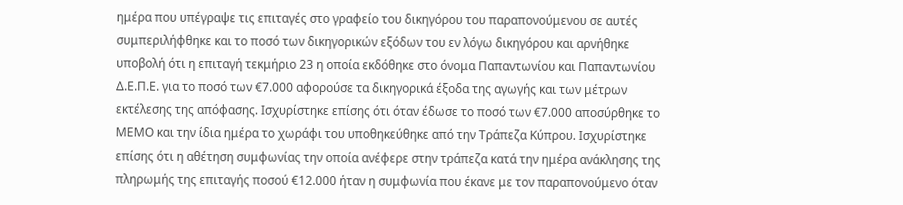ημέρα που υπέγραψε τις επιταγές στο γραφείο του δικηγόρου του παραπονούμενου σε αυτές συμπεριλήφθηκε και το ποσό των δικηγορικών εξόδων του εν λόγω δικηγόρου και αρνήθηκε υποβολή ότι η επιταγή τεκμήριο 23 η οποία εκδόθηκε στο όνομα Παπαντωνίου και Παπαντωνίου Δ.Ε.Π.Ε. για το ποσό των €7.000 αφορούσε τα δικηγορικά έξοδα της αγωγής και των μέτρων εκτέλεσης της απόφασης. Ισχυρίστηκε επίσης ότι όταν έδωσε το ποσό των €7.000 αποσύρθηκε το ΜΕΜΟ και την ίδια ημέρα το χωράφι του υποθηκεύθηκε από την Τράπεζα Κύπρου. Ισχυρίστηκε επίσης ότι η αθέτηση συμφωνίας την οποία ανέφερε στην τράπεζα κατά την ημέρα ανάκλησης της πληρωμής της επιταγής ποσού €12.000 ήταν η συμφωνία που έκανε με τον παραπονούμενο όταν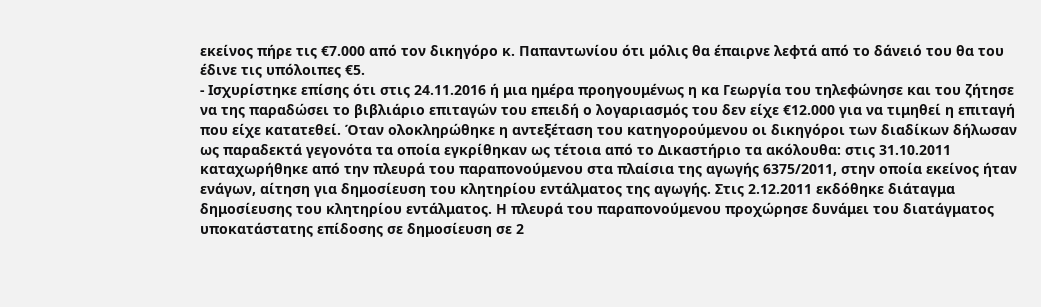εκείνος πήρε τις €7.000 από τον δικηγόρο κ. Παπαντωνίου ότι μόλις θα έπαιρνε λεφτά από το δάνειό του θα του έδινε τις υπόλοιπες €5.
- Ισχυρίστηκε επίσης ότι στις 24.11.2016 ή μια ημέρα προηγουμένως η κα Γεωργία του τηλεφώνησε και του ζήτησε να της παραδώσει το βιβλιάριο επιταγών του επειδή ο λογαριασμός του δεν είχε €12.000 για να τιμηθεί η επιταγή που είχε κατατεθεί. Όταν ολοκληρώθηκε η αντεξέταση του κατηγορούμενου οι δικηγόροι των διαδίκων δήλωσαν ως παραδεκτά γεγονότα τα οποία εγκρίθηκαν ως τέτοια από το Δικαστήριο τα ακόλουθα: στις 31.10.2011 καταχωρήθηκε από την πλευρά του παραπονούμενου στα πλαίσια της αγωγής 6375/2011, στην οποία εκείνος ήταν ενάγων, αίτηση για δημοσίευση του κλητηρίου εντάλματος της αγωγής. Στις 2.12.2011 εκδόθηκε διάταγμα δημοσίευσης του κλητηρίου εντάλματος. Η πλευρά του παραπονούμενου προχώρησε δυνάμει του διατάγματος υποκατάστατης επίδοσης σε δημοσίευση σε 2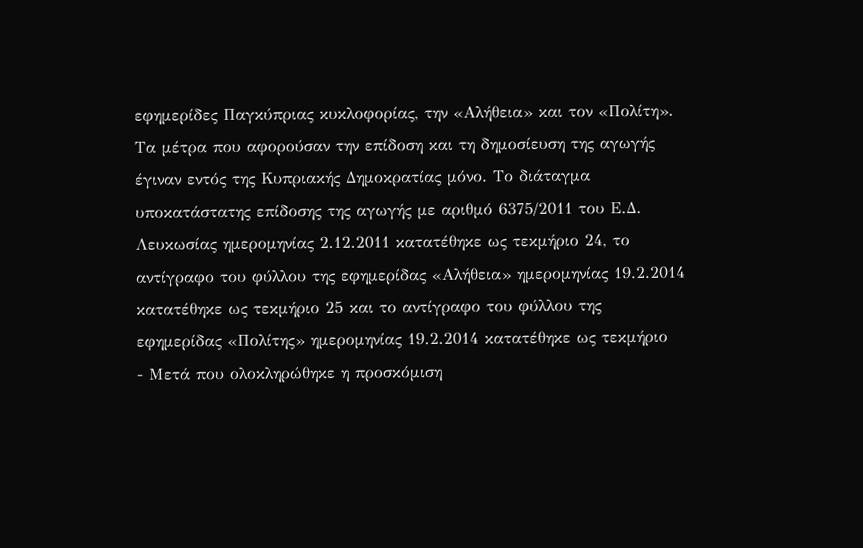εφημερίδες Παγκύπριας κυκλοφορίας, την «Αλήθεια» και τον «Πολίτη». Τα μέτρα που αφορούσαν την επίδοση και τη δημοσίευση της αγωγής έγιναν εντός της Κυπριακής Δημοκρατίας μόνο. Το διάταγμα υποκατάστατης επίδοσης της αγωγής με αριθμό 6375/2011 του Ε.Δ. Λευκωσίας ημερομηνίας 2.12.2011 κατατέθηκε ως τεκμήριο 24, το αντίγραφο του φύλλου της εφημερίδας «Αλήθεια» ημερομηνίας 19.2.2014 κατατέθηκε ως τεκμήριο 25 και το αντίγραφο του φύλλου της εφημερίδας «Πολίτης» ημερομηνίας 19.2.2014 κατατέθηκε ως τεκμήριο
- Μετά που ολοκληρώθηκε η προσκόμιση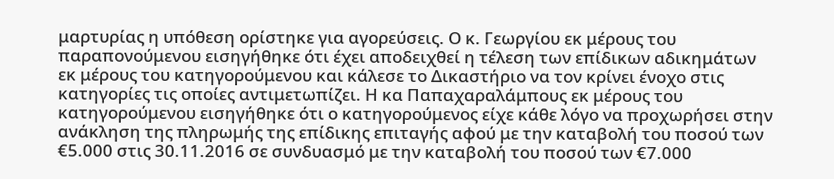μαρτυρίας η υπόθεση ορίστηκε για αγορεύσεις. Ο κ. Γεωργίου εκ μέρους του παραπονούμενου εισηγήθηκε ότι έχει αποδειχθεί η τέλεση των επίδικων αδικημάτων εκ μέρους του κατηγορούμενου και κάλεσε το Δικαστήριο να τον κρίνει ένοχο στις κατηγορίες τις οποίες αντιμετωπίζει. Η κα Παπαχαραλάμπους εκ μέρους του κατηγορούμενου εισηγήθηκε ότι ο κατηγορούμενος είχε κάθε λόγο να προχωρήσει στην ανάκληση της πληρωμής της επίδικης επιταγής αφού με την καταβολή του ποσού των €5.000 στις 30.11.2016 σε συνδυασμό με την καταβολή του ποσού των €7.000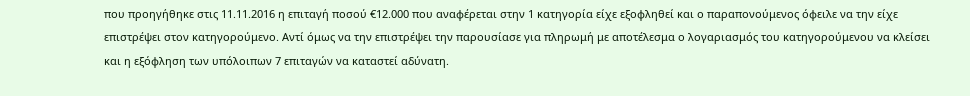που προηγήθηκε στις 11.11.2016 η επιταγή ποσού €12.000 που αναφέρεται στην 1 κατηγορία είχε εξοφληθεί και ο παραπονούμενος όφειλε να την είχε επιστρέψει στον κατηγορούμενο. Αντί όμως να την επιστρέψει την παρουσίασε για πληρωμή με αποτέλεσμα ο λογαριασμός του κατηγορούμενου να κλείσει και η εξόφληση των υπόλοιπων 7 επιταγών να καταστεί αδύνατη.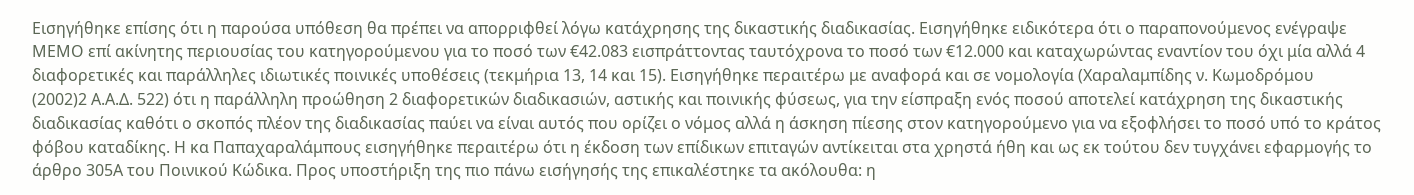Εισηγήθηκε επίσης ότι η παρούσα υπόθεση θα πρέπει να απορριφθεί λόγω κατάχρησης της δικαστικής διαδικασίας. Εισηγήθηκε ειδικότερα ότι ο παραπονούμενος ενέγραψε ΜΕΜΟ επί ακίνητης περιουσίας του κατηγορούμενου για το ποσό των €42.083 εισπράττοντας ταυτόχρονα το ποσό των €12.000 και καταχωρώντας εναντίον του όχι μία αλλά 4 διαφορετικές και παράλληλες ιδιωτικές ποινικές υποθέσεις (τεκμήρια 13, 14 και 15). Εισηγήθηκε περαιτέρω με αναφορά και σε νομολογία (Χαραλαμπίδης ν. Κωμοδρόμου
(2002)2 Α.Α.Δ. 522) ότι η παράλληλη προώθηση 2 διαφορετικών διαδικασιών, αστικής και ποινικής φύσεως, για την είσπραξη ενός ποσού αποτελεί κατάχρηση της δικαστικής διαδικασίας καθότι ο σκοπός πλέον της διαδικασίας παύει να είναι αυτός που ορίζει ο νόμος αλλά η άσκηση πίεσης στον κατηγορούμενο για να εξοφλήσει το ποσό υπό το κράτος φόβου καταδίκης. Η κα Παπαχαραλάμπους εισηγήθηκε περαιτέρω ότι η έκδοση των επίδικων επιταγών αντίκειται στα χρηστά ήθη και ως εκ τούτου δεν τυγχάνει εφαρμογής το άρθρο 305Α του Ποινικού Κώδικα. Προς υποστήριξη της πιο πάνω εισήγησής της επικαλέστηκε τα ακόλουθα: η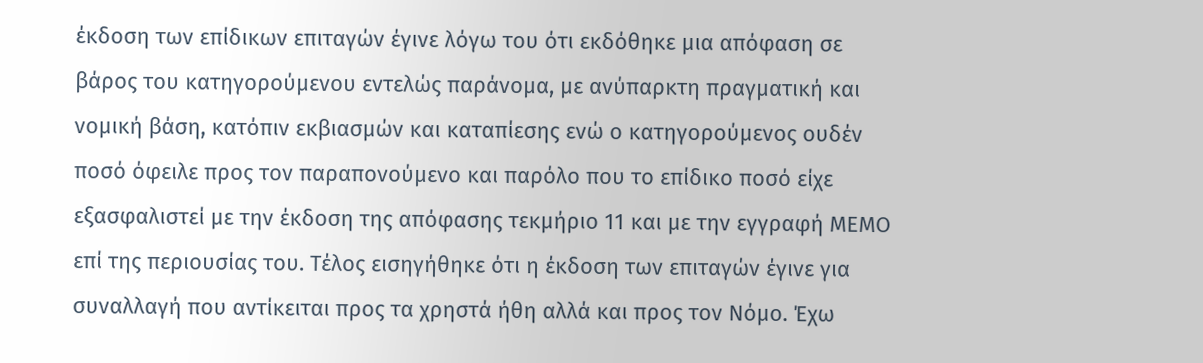έκδοση των επίδικων επιταγών έγινε λόγω του ότι εκδόθηκε μια απόφαση σε βάρος του κατηγορούμενου εντελώς παράνομα, με ανύπαρκτη πραγματική και νομική βάση, κατόπιν εκβιασμών και καταπίεσης ενώ ο κατηγορούμενος ουδέν ποσό όφειλε προς τον παραπονούμενο και παρόλο που το επίδικο ποσό είχε εξασφαλιστεί με την έκδοση της απόφασης τεκμήριο 11 και με την εγγραφή ΜΕΜΟ επί της περιουσίας του. Τέλος εισηγήθηκε ότι η έκδοση των επιταγών έγινε για συναλλαγή που αντίκειται προς τα χρηστά ήθη αλλά και προς τον Νόμο. Έχω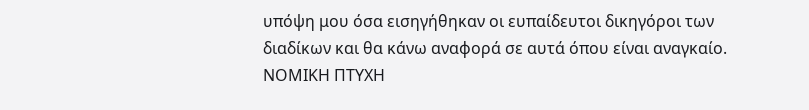υπόψη μου όσα εισηγήθηκαν οι ευπαίδευτοι δικηγόροι των διαδίκων και θα κάνω αναφορά σε αυτά όπου είναι αναγκαίο. ΝΟΜΙΚΗ ΠΤΥΧΗ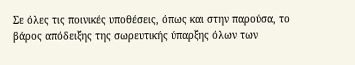Σε όλες τις ποινικές υποθέσεις, όπως και στην παρούσα, το βάρος απόδειξης της σωρευτικής ύπαρξης όλων των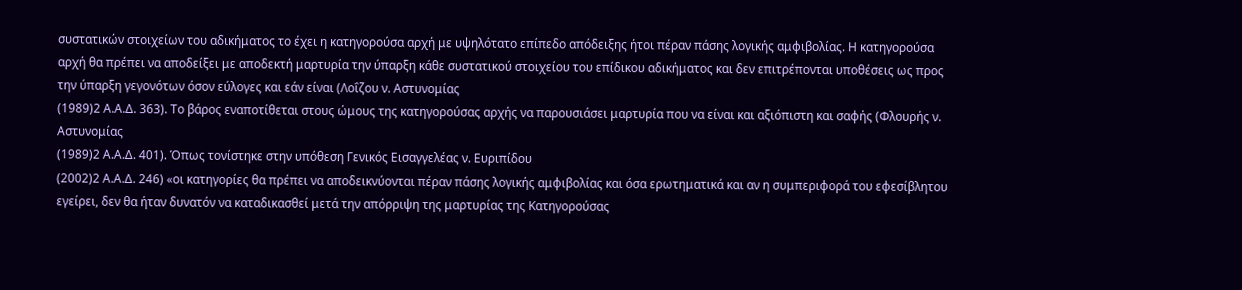συστατικών στοιχείων του αδικήματος το έχει η κατηγορούσα αρχή με υψηλότατο επίπεδο απόδειξης ήτοι πέραν πάσης λογικής αμφιβολίας. Η κατηγορούσα αρχή θα πρέπει να αποδείξει με αποδεκτή μαρτυρία την ύπαρξη κάθε συστατικού στοιχείου του επίδικου αδικήματος και δεν επιτρέπονται υποθέσεις ως προς την ύπαρξη γεγονότων όσον εύλογες και εάν είναι (Λοΐζου ν. Αστυνομίας
(1989)2 Α.Α.Δ. 363). Το βάρος εναποτίθεται στους ώμους της κατηγορούσας αρχής να παρουσιάσει μαρτυρία που να είναι και αξιόπιστη και σαφής (Φλουρής ν. Αστυνομίας
(1989)2 Α.Α.Δ. 401). Όπως τονίστηκε στην υπόθεση Γενικός Εισαγγελέας ν. Ευριπίδου
(2002)2 Α.Α.Δ. 246) «οι κατηγορίες θα πρέπει να αποδεικνύονται πέραν πάσης λογικής αμφιβολίας και όσα ερωτηματικά και αν η συμπεριφορά του εφεσίβλητου εγείρει, δεν θα ήταν δυνατόν να καταδικασθεί μετά την απόρριψη της μαρτυρίας της Κατηγορούσας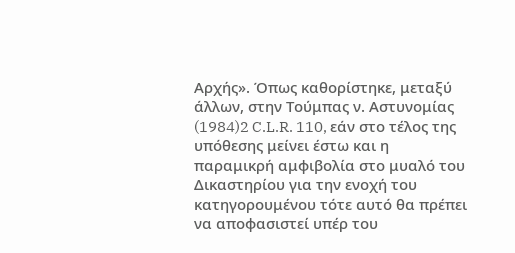Αρχής». Όπως καθορίστηκε, μεταξύ άλλων, στην Τούμπας ν. Αστυνομίας
(1984)2 C.L.R. 110, εάν στο τέλος της υπόθεσης μείνει έστω και η παραμικρή αμφιβολία στο μυαλό του Δικαστηρίου για την ενοχή του κατηγορουμένου τότε αυτό θα πρέπει να αποφασιστεί υπέρ του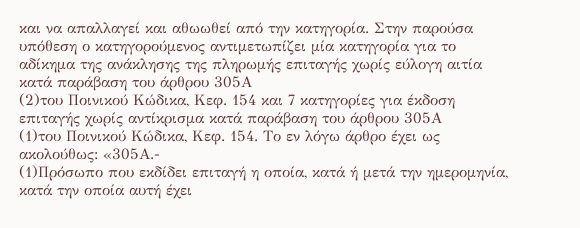και να απαλλαγεί και αθωωθεί από την κατηγορία. Στην παρούσα υπόθεση ο κατηγορούμενος αντιμετωπίζει μία κατηγορία για το αδίκημα της ανάκλησης της πληρωμής επιταγής χωρίς εύλογη αιτία κατά παράβαση του άρθρου 305Α
(2)του Ποινικού Κώδικα, Κεφ. 154 και 7 κατηγορίες για έκδοση επιταγής χωρίς αντίκρισμα κατά παράβαση του άρθρου 305Α
(1)του Ποινικού Κώδικα, Κεφ. 154. Το εν λόγω άρθρο έχει ως ακολούθως: «305Α.-
(1)Πρόσωπο που εκδίδει επιταγή η οποία, κατά ή μετά την ημερομηνία, κατά την οποία αυτή έχει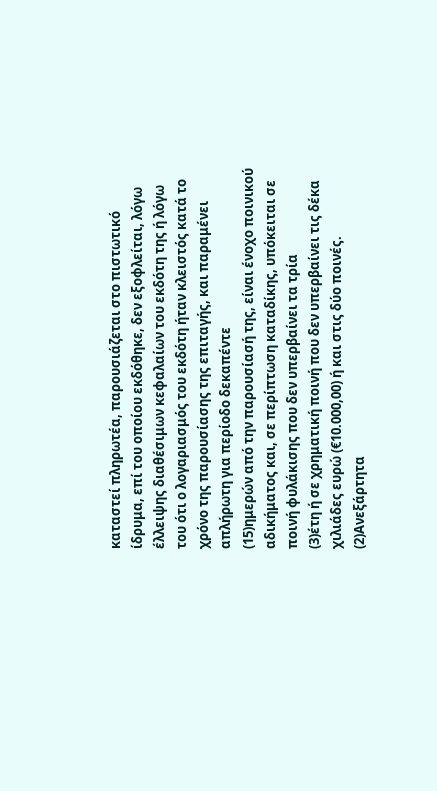καταστεί πληρωτέα, παρουσιάζεται στο πιστωτικό ίδρυμα, επί του οποίου εκδόθηκε, δεν εξοφλείται, λόγω έλλειψης διαθέσιμων κεφαλαίων του εκδότη της ή λόγω του ότι ο λογαριασμός του εκδότη ήταν κλειστός κατά το χρόνο της παρουσίασης της επιταγής, και παραμένει απλήρωτη για περίοδο δεκαπέντε
(15)ημερών από την παρουσίασή της, είναι ένοχο ποινικού αδικήματος και, σε περίπτωση καταδίκης, υπόκειται σε ποινή φυλάκισης που δεν υπερβαίνει τα τρία
(3)έτη ή σε χρηματική ποινή που δεν υπερβαίνει τις δέκα χιλιάδες ευρώ (€10.000,00) ή και στις δύο ποινές.
(2)Ανεξάρτητα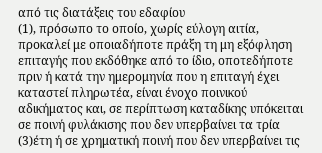από τις διατάξεις του εδαφίου
(1), πρόσωπο το οποίο, χωρίς εύλογη αιτία, προκαλεί με οποιαδήποτε πράξη τη μη εξόφληση επιταγής που εκδόθηκε από το ίδιο, οποτεδήποτε πριν ή κατά την ημερομηνία που η επιταγή έχει καταστεί πληρωτέα, είναι ένοχο ποινικού αδικήματος και, σε περίπτωση καταδίκης υπόκειται σε ποινή φυλάκισης που δεν υπερβαίνει τα τρία
(3)έτη ή σε χρηματική ποινή που δεν υπερβαίνει τις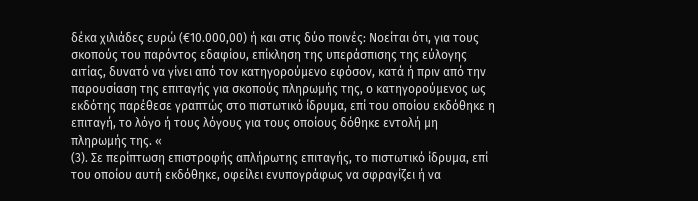δέκα χιλιάδες ευρώ (€10.000,00) ή και στις δύο ποινές: Νοείται ότι, για τους σκοπούς του παρόντος εδαφίου, επίκληση της υπεράσπισης της εύλογης αιτίας, δυνατό να γίνει από τον κατηγορούμενο εφόσον, κατά ή πριν από την παρουσίαση της επιταγής για σκοπούς πληρωμής της, ο κατηγορούμενος ως εκδότης παρέθεσε γραπτώς στο πιστωτικό ίδρυμα, επί του οποίου εκδόθηκε η επιταγή, το λόγο ή τους λόγους για τους οποίους δόθηκε εντολή μη πληρωμής της. «
(3). Σε περίπτωση επιστροφής απλήρωτης επιταγής, το πιστωτικό ίδρυμα, επί του οποίου αυτή εκδόθηκε, οφείλει ενυπογράφως να σφραγίζει ή να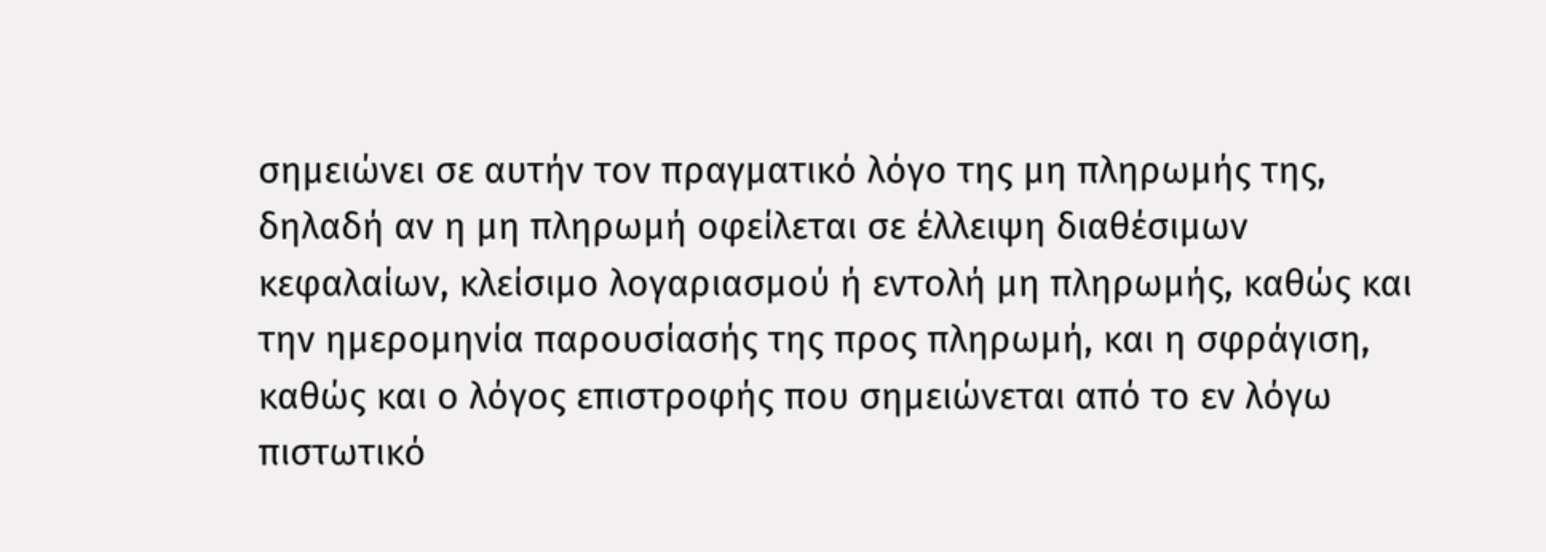σημειώνει σε αυτήν τον πραγματικό λόγο της μη πληρωμής της, δηλαδή αν η μη πληρωμή οφείλεται σε έλλειψη διαθέσιμων κεφαλαίων, κλείσιμο λογαριασμού ή εντολή μη πληρωμής, καθώς και την ημερομηνία παρουσίασής της προς πληρωμή, και η σφράγιση, καθώς και ο λόγος επιστροφής που σημειώνεται από το εν λόγω πιστωτικό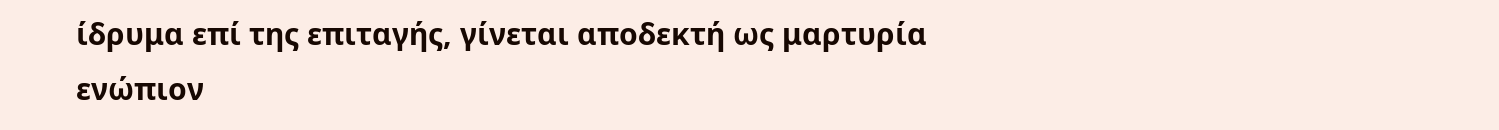ίδρυμα επί της επιταγής, γίνεται αποδεκτή ως μαρτυρία ενώπιον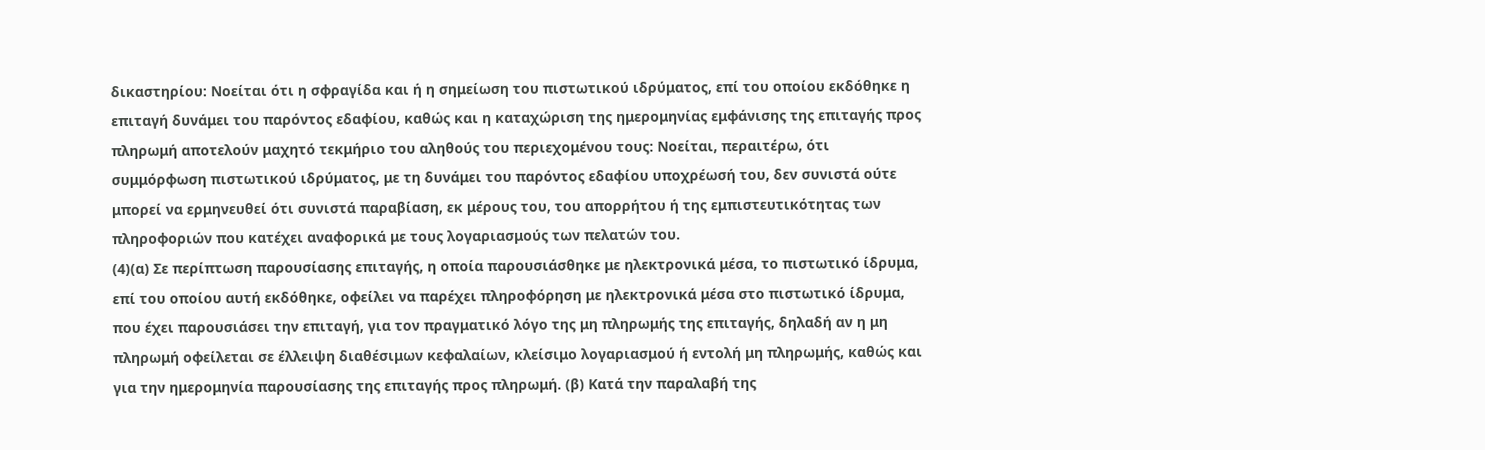δικαστηρίου: Νοείται ότι η σφραγίδα και ή η σημείωση του πιστωτικού ιδρύματος, επί του οποίου εκδόθηκε η επιταγή δυνάμει του παρόντος εδαφίου, καθώς και η καταχώριση της ημερομηνίας εμφάνισης της επιταγής προς πληρωμή αποτελούν μαχητό τεκμήριο του αληθούς του περιεχομένου τους: Νοείται, περαιτέρω, ότι συμμόρφωση πιστωτικού ιδρύματος, με τη δυνάμει του παρόντος εδαφίου υποχρέωσή του, δεν συνιστά ούτε μπορεί να ερμηνευθεί ότι συνιστά παραβίαση, εκ μέρους του, του απορρήτου ή της εμπιστευτικότητας των πληροφοριών που κατέχει αναφορικά με τους λογαριασμούς των πελατών του.
(4)(α) Σε περίπτωση παρουσίασης επιταγής, η οποία παρουσιάσθηκε με ηλεκτρονικά μέσα, το πιστωτικό ίδρυμα, επί του οποίου αυτή εκδόθηκε, οφείλει να παρέχει πληροφόρηση με ηλεκτρονικά μέσα στο πιστωτικό ίδρυμα, που έχει παρουσιάσει την επιταγή, για τον πραγματικό λόγο της μη πληρωμής της επιταγής, δηλαδή αν η μη πληρωμή οφείλεται σε έλλειψη διαθέσιμων κεφαλαίων, κλείσιμο λογαριασμού ή εντολή μη πληρωμής, καθώς και για την ημερομηνία παρουσίασης της επιταγής προς πληρωμή. (β) Κατά την παραλαβή της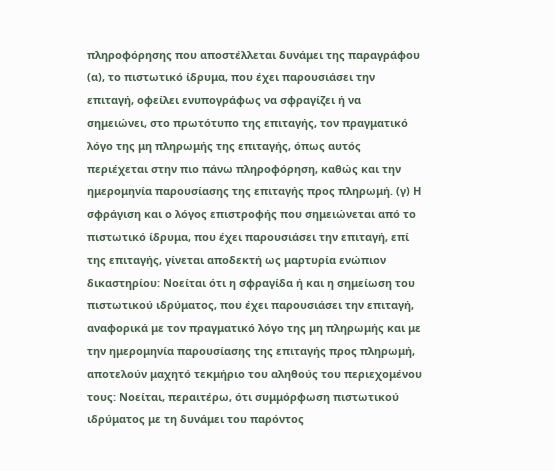πληροφόρησης που αποστέλλεται δυνάμει της παραγράφου (α), το πιστωτικό ίδρυμα, που έχει παρουσιάσει την επιταγή, οφείλει ενυπογράφως να σφραγίζει ή να σημειώνει, στο πρωτότυπο της επιταγής, τον πραγματικό λόγο της μη πληρωμής της επιταγής, όπως αυτός περιέχεται στην πιο πάνω πληροφόρηση, καθώς και την ημερομηνία παρουσίασης της επιταγής προς πληρωμή. (γ) Η σφράγιση και ο λόγος επιστροφής που σημειώνεται από το πιστωτικό ίδρυμα, που έχει παρουσιάσει την επιταγή, επί της επιταγής, γίνεται αποδεκτή ως μαρτυρία ενώπιον δικαστηρίου: Νοείται ότι η σφραγίδα ή και η σημείωση του πιστωτικού ιδρύματος, που έχει παρουσιάσει την επιταγή, αναφορικά με τον πραγματικό λόγο της μη πληρωμής και με την ημερομηνία παρουσίασης της επιταγής προς πληρωμή, αποτελούν μαχητό τεκμήριο του αληθούς του περιεχομένου τους: Νοείται, περαιτέρω, ότι συμμόρφωση πιστωτικού ιδρύματος με τη δυνάμει του παρόντος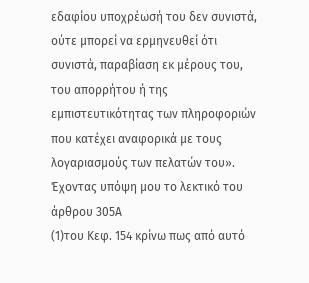εδαφίου υποχρέωσή του δεν συνιστά, ούτε μπορεί να ερμηνευθεί ότι συνιστά, παραβίαση εκ μέρους του, του απορρήτου ή της εμπιστευτικότητας των πληροφοριών που κατέχει αναφορικά με τους λογαριασμούς των πελατών του». Έχοντας υπόψη μου το λεκτικό του άρθρου 305Α
(1)του Κεφ. 154 κρίνω πως από αυτό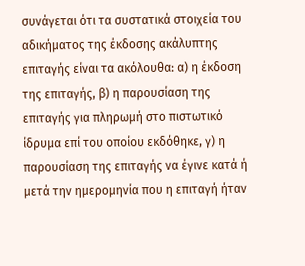συνάγεται ότι τα συστατικά στοιχεία του αδικήματος της έκδοσης ακάλυπτης επιταγής είναι τα ακόλουθα: α) η έκδοση της επιταγής, β) η παρουσίαση της επιταγής για πληρωμή στο πιστωτικό ίδρυμα επί του οποίου εκδόθηκε, γ) η παρουσίαση της επιταγής να έγινε κατά ή μετά την ημερομηνία που η επιταγή ήταν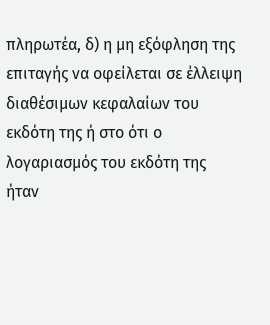πληρωτέα, δ) η μη εξόφληση της επιταγής να οφείλεται σε έλλειψη διαθέσιμων κεφαλαίων του εκδότη της ή στο ότι ο λογαριασμός του εκδότη της ήταν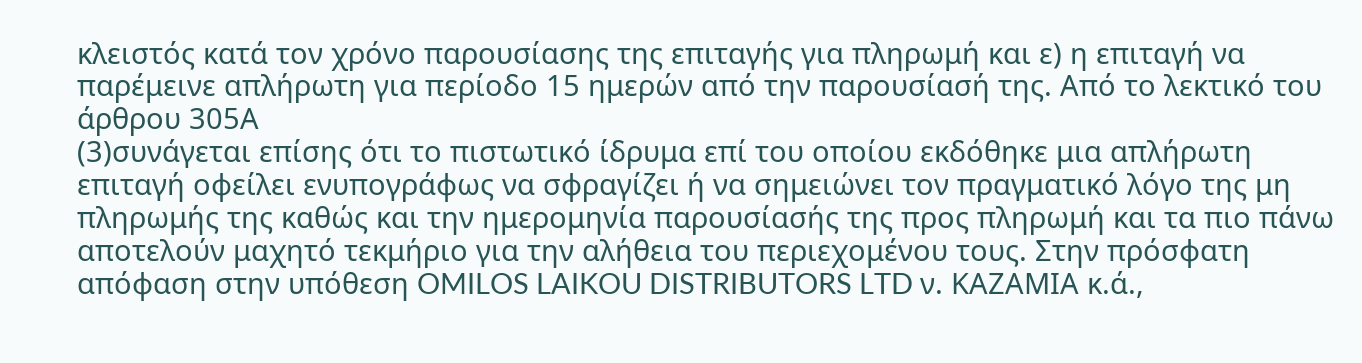κλειστός κατά τον χρόνο παρουσίασης της επιταγής για πληρωμή και ε) η επιταγή να παρέμεινε απλήρωτη για περίοδο 15 ημερών από την παρουσίασή της. Από το λεκτικό του άρθρου 305Α
(3)συνάγεται επίσης ότι το πιστωτικό ίδρυμα επί του οποίου εκδόθηκε μια απλήρωτη επιταγή οφείλει ενυπογράφως να σφραγίζει ή να σημειώνει τον πραγματικό λόγο της μη πληρωμής της καθώς και την ημερομηνία παρουσίασής της προς πληρωμή και τα πιο πάνω αποτελούν μαχητό τεκμήριο για την αλήθεια του περιεχομένου τους. Στην πρόσφατη απόφαση στην υπόθεση OMILOS LAIKOU DISTRIBUTORS LTD ν. ΚΑΖΑΜΙΑ κ.ά.,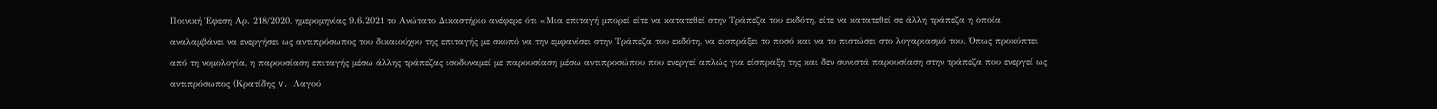Ποινική Έφεση Αρ. 218/2020, ημερομηνίας 9.6.2021 το Ανώτατο Δικαστήριο ανέφερε ότι «Μια επιταγή μπορεί είτε να κατατεθεί στην Τράπεζα του εκδότη, είτε να κατατεθεί σε άλλη τράπεζα η οποία αναλαμβάνει να ενεργήσει ως αντιπρόσωπος του δικαιούχου της επιταγής με σκοπό να την εμφανίσει στην Τράπεζα του εκδότη, να εισπράξει το ποσό και να το πιστώσει στο λογαριασμό του. Όπως προκύπτει από τη νομολογία, η παρουσίαση επιταγής µέσω άλλης τράπεζας ισοδυναμεί µε παρουσίαση µέσω αντιπροσώπου που ενεργεί απλώς για είσπραξη της και δεν συνιστά παρουσίαση στην τράπεζα που ενεργεί ως αντιπρόσωπος (Κρατίδης v. Λαγού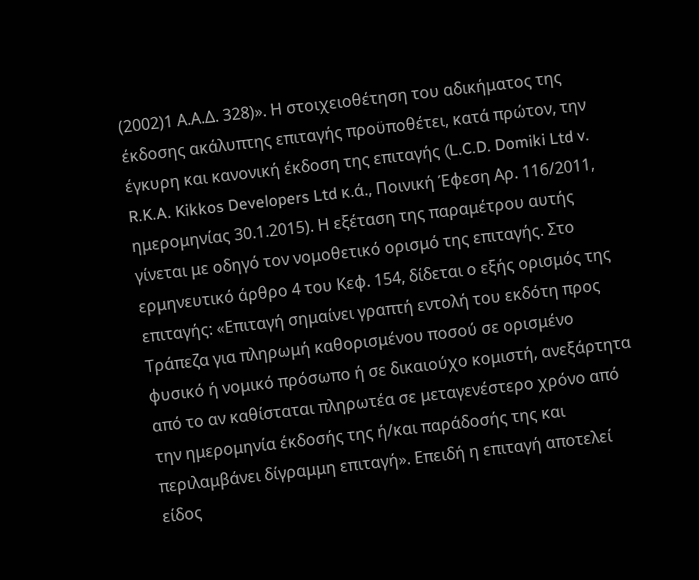(2002)1 Α.Α.Δ. 328)». Η στοιχειοθέτηση του αδικήματος της έκδοσης ακάλυπτης επιταγής προϋποθέτει, κατά πρώτον, την έγκυρη και κανονική έκδοση της επιταγής (L.C.D. Domiki Ltd v. R.K.A. Kikkos Developers Ltd κ.ά., Ποινική Έφεση Αρ. 116/2011, ημερομηνίας 30.1.2015). Η εξέταση της παραμέτρου αυτής γίνεται με οδηγό τον νομοθετικό ορισμό της επιταγής. Στο ερμηνευτικό άρθρο 4 του Κεφ. 154, δίδεται ο εξής ορισμός της επιταγής: «Επιταγή σημαίνει γραπτή εντολή του εκδότη προς Τράπεζα για πληρωμή καθορισμένου ποσού σε ορισμένο φυσικό ή νομικό πρόσωπο ή σε δικαιούχο κομιστή, ανεξάρτητα από το αν καθίσταται πληρωτέα σε μεταγενέστερο χρόνο από την ημερομηνία έκδοσής της ή/και παράδοσής της και περιλαμβάνει δίγραμμη επιταγή». Επειδή η επιταγή αποτελεί είδος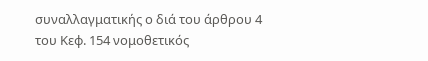συναλλαγματικής ο διά του άρθρου 4 του Κεφ. 154 νομοθετικός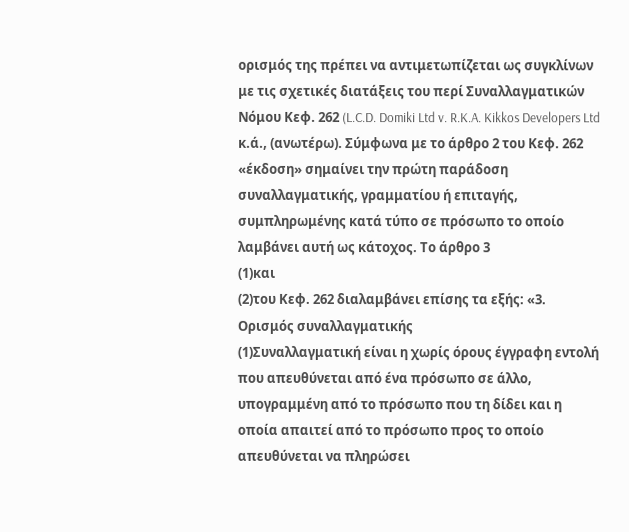ορισμός της πρέπει να αντιμετωπίζεται ως συγκλίνων με τις σχετικές διατάξεις του περί Συναλλαγματικών Νόμου Κεφ. 262 (L.C.D. Domiki Ltd v. R.K.A. Kikkos Developers Ltd κ.ά., (ανωτέρω). Σύμφωνα με το άρθρο 2 του Κεφ. 262 «έκδοση» σημαίνει την πρώτη παράδοση συναλλαγματικής, γραμματίου ή επιταγής, συμπληρωμένης κατά τύπο σε πρόσωπο το οποίο λαμβάνει αυτή ως κάτοχος. Το άρθρο 3
(1)και
(2)του Κεφ. 262 διαλαμβάνει επίσης τα εξής: «3. Ορισμός συναλλαγματικής
(1)Συναλλαγματική είναι η χωρίς όρους έγγραφη εντολή που απευθύνεται από ένα πρόσωπο σε άλλο, υπογραμμένη από το πρόσωπο που τη δίδει και η οποία απαιτεί από το πρόσωπο προς το οποίο απευθύνεται να πληρώσει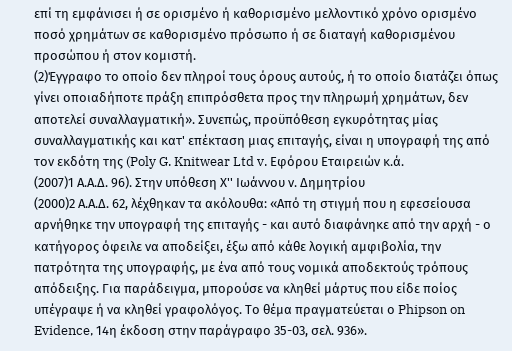επί τη εμφάνισει ή σε ορισμένο ή καθορισμένο μελλοντικό χρόνο ορισμένο ποσό χρημάτων σε καθορισμένο πρόσωπο ή σε διαταγή καθορισμένου προσώπου ή στον κομιστή.
(2)Έγγραφο το οποίο δεν πληροί τους όρους αυτούς, ή το οποίο διατάζει όπως γίνει οποιαδήποτε πράξη επιπρόσθετα προς την πληρωμή χρημάτων, δεν αποτελεί συναλλαγματική». Συνεπώς, προϋπόθεση εγκυρότητας μίας συναλλαγματικής και κατ' επέκταση μιας επιταγής, είναι η υπογραφή της από τον εκδότη της (Poly G. Knitwear Ltd v. Εφόρου Εταιρειών κ.ά.
(2007)1 Α.Α.Δ. 96). Στην υπόθεση Χ'' Ιωάννου ν. Δημητρίου
(2000)2 Α.Α.Δ. 62, λέχθηκαν τα ακόλουθα: «Από τη στιγμή που η εφεσείουσα αρνήθηκε την υπογραφή της επιταγής - και αυτό διαφάνηκε από την αρχή - ο κατήγορος όφειλε να αποδείξει, έξω από κάθε λογική αμφιβολία, την πατρότητα της υπογραφής, με ένα από τους νομικά αποδεκτούς τρόπους απόδειξης. Για παράδειγμα, μπορούσε να κληθεί μάρτυς που είδε ποίος υπέγραψε ή να κληθεί γραφολόγος. Το θέμα πραγματεύεται ο Phipson on Evidence, 14η έκδοση στην παράγραφο 35-03, σελ. 936».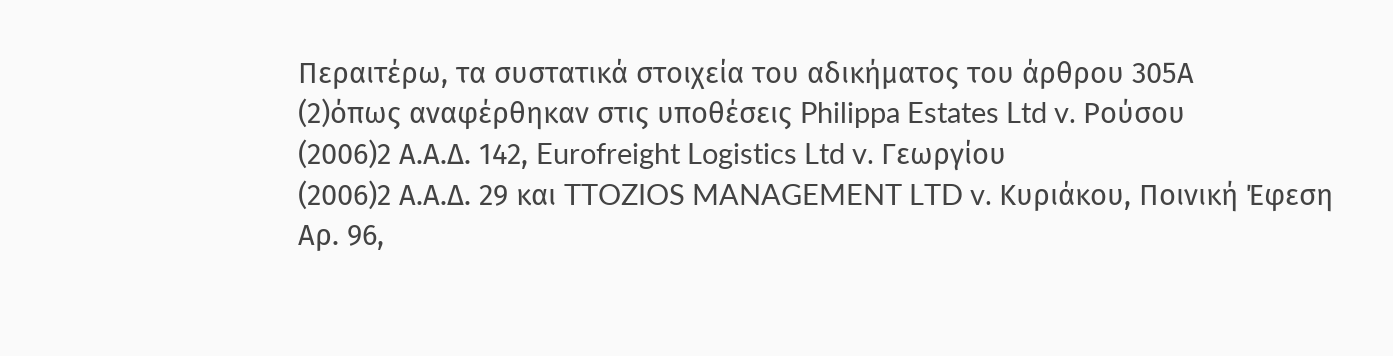Περαιτέρω, τα συστατικά στοιχεία του αδικήματος του άρθρου 305Α
(2)όπως αναφέρθηκαν στις υποθέσεις Philippa Estates Ltd v. Ρούσου
(2006)2 Α.Α.Δ. 142, Eurofreight Logistics Ltd v. Γεωργίου
(2006)2 Α.Α.Δ. 29 και TTOZIOS MANAGEMENT LTD v. Κυριάκου, Ποινική Έφεση Αρ. 96,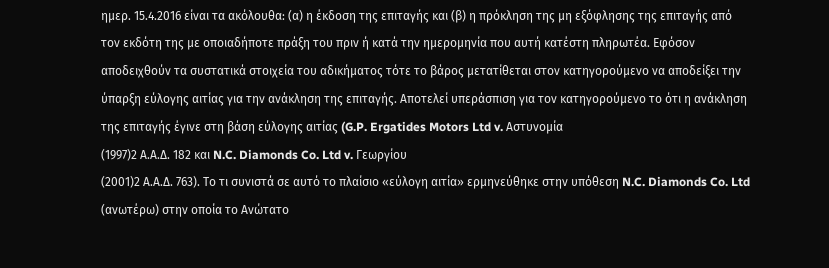ημερ. 15.4.2016 είναι τα ακόλουθα: (α) η έκδοση της επιταγής και (β) η πρόκληση της μη εξόφλησης της επιταγής από τον εκδότη της με οποιαδήποτε πράξη του πριν ή κατά την ημερομηνία που αυτή κατέστη πληρωτέα. Εφόσον αποδειχθούν τα συστατικά στοιχεία του αδικήματος τότε το βάρος μετατίθεται στον κατηγορούμενο να αποδείξει την ύπαρξη εύλογης αιτίας για την ανάκληση της επιταγής. Αποτελεί υπεράσπιση για τον κατηγορούμενο το ότι η ανάκληση της επιταγής έγινε στη βάση εύλογης αιτίας (G.P. Ergatides Motors Ltd v. Αστυνομία
(1997)2 Α.Α.Δ. 182 και N.C. Diamonds Co. Ltd v. Γεωργίου
(2001)2 Α.Α.Δ. 763). Το τι συνιστά σε αυτό το πλαίσιο «εύλογη αιτία» ερμηνεύθηκε στην υπόθεση N.C. Diamonds Co. Ltd (ανωτέρω) στην οποία το Ανώτατο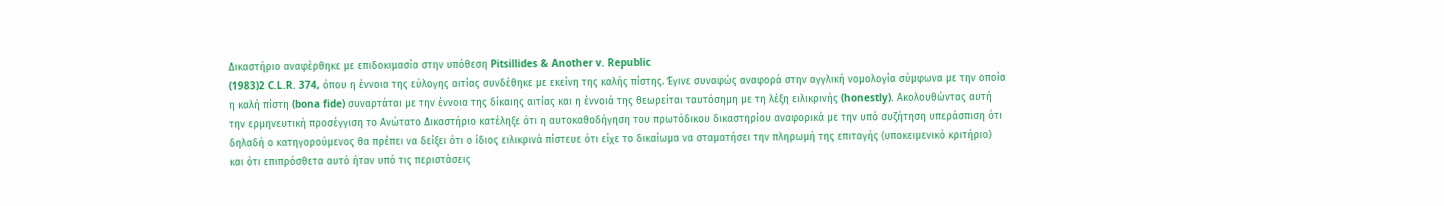Δικαστήριο αναφέρθηκε με επιδοκιμασία στην υπόθεση Pitsillides & Another v. Republic
(1983)2 C.L.R. 374, όπου η έννοια της εύλογης αιτίας συνδέθηκε με εκείνη της καλής πίστης. Έγινε συναφώς αναφορά στην αγγλική νομολογία σύμφωνα με την οποία η καλή πίστη (bona fide) συναρτάται με την έννοια της δίκαιης αιτίας και η έννοιά της θεωρείται ταυτόσημη με τη λέξη ειλικρινής (honestly). Ακολουθώντας αυτή την ερμηνευτική προσέγγιση το Ανώτατο Δικαστήριο κατέληξε ότι η αυτοκαθοδήγηση του πρωτόδικου δικαστηρίου αναφορικά με την υπό συζήτηση υπεράσπιση ότι δηλαδή ο κατηγορούμενος θα πρέπει να δείξει ότι ο ίδιος ειλικρινά πίστευε ότι είχε το δικαίωμα να σταματήσει την πληρωμή της επιταγής (υποκειμενικό κριτήριο) και ότι επιπρόσθετα αυτό ήταν υπό τις περιστάσεις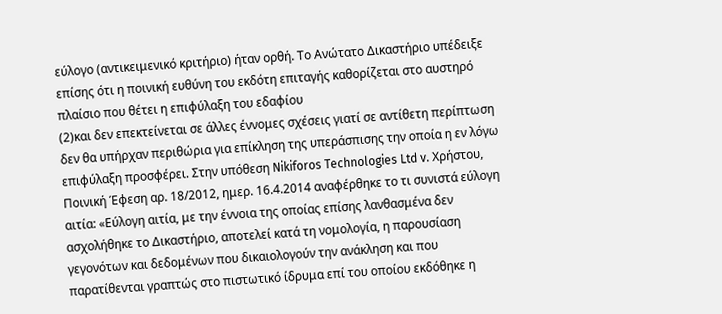εύλογο (αντικειμενικό κριτήριο) ήταν ορθή. Το Ανώτατο Δικαστήριο υπέδειξε επίσης ότι η ποινική ευθύνη του εκδότη επιταγής καθορίζεται στο αυστηρό πλαίσιο που θέτει η επιφύλαξη του εδαφίου
(2)και δεν επεκτείνεται σε άλλες έννομες σχέσεις γιατί σε αντίθετη περίπτωση δεν θα υπήρχαν περιθώρια για επίκληση της υπεράσπισης την οποία η εν λόγω επιφύλαξη προσφέρει. Στην υπόθεση Nikiforos Technologies Ltd v. Χρήστου, Ποινική Έφεση αρ. 18/2012, ημερ. 16.4.2014 αναφέρθηκε το τι συνιστά εύλογη αιτία: «Εύλογη αιτία, με την έννοια της οποίας επίσης λανθασμένα δεν ασχολήθηκε το Δικαστήριο, αποτελεί κατά τη νομολογία, η παρουσίαση γεγονότων και δεδομένων που δικαιολογούν την ανάκληση και που παρατίθενται γραπτώς στο πιστωτικό ίδρυμα επί του οποίου εκδόθηκε η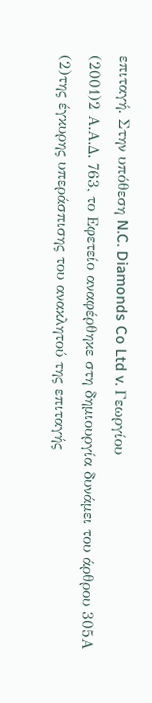επιταγή. Στην υπόθεση N.C. Diamonds Co Ltd v. Γεωργίου
(2001)2 Α.Α.Δ. 763, το Εφετείο αναφέρθηκε στη δημιουργία δυνάμει του άρθρου 305Α
(2)της έγκυρης υπεράσπισης του ανακλητού της επιταγής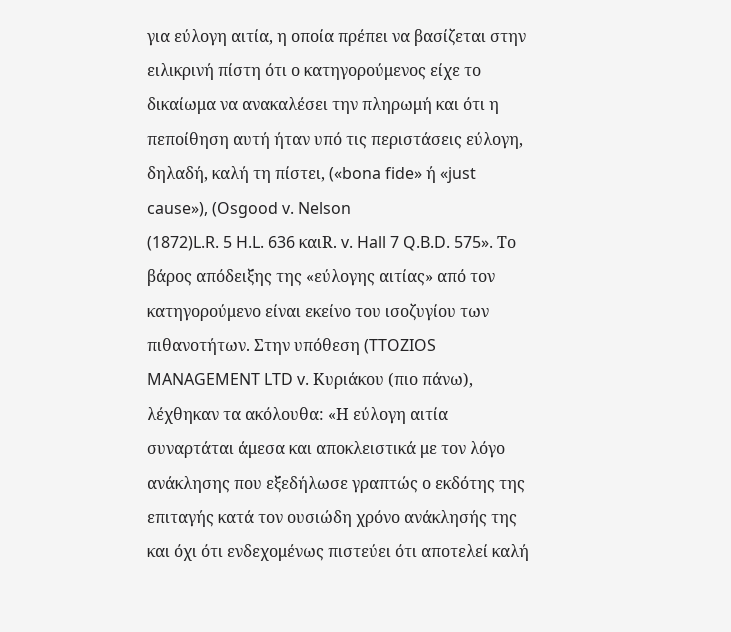για εύλογη αιτία, η οποία πρέπει να βασίζεται στην ειλικρινή πίστη ότι ο κατηγορούμενος είχε το δικαίωμα να ανακαλέσει την πληρωμή και ότι η πεποίθηση αυτή ήταν υπό τις περιστάσεις εύλογη, δηλαδή, καλή τη πίστει, («bona fide» ή «just cause»), (Osgood v. Nelson
(1872)L.R. 5 H.L. 636 καιR. v. Hall 7 Q.B.D. 575». Το βάρος απόδειξης της «εύλογης αιτίας» από τον κατηγορούμενο είναι εκείνο του ισοζυγίου των πιθανοτήτων. Στην υπόθεση (TTOZIOS MANAGEMENT LTD v. Κυριάκου (πιο πάνω), λέχθηκαν τα ακόλουθα: «Η εύλογη αιτία συναρτάται άμεσα και αποκλειστικά με τον λόγο ανάκλησης που εξεδήλωσε γραπτώς ο εκδότης της επιταγής κατά τον ουσιώδη χρόνο ανάκλησής της και όχι ότι ενδεχομένως πιστεύει ότι αποτελεί καλή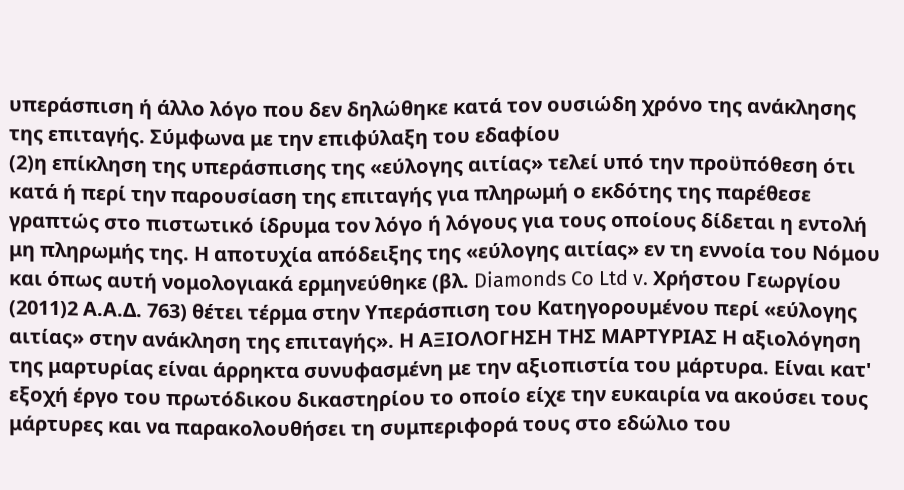υπεράσπιση ή άλλο λόγο που δεν δηλώθηκε κατά τον ουσιώδη χρόνο της ανάκλησης της επιταγής. Σύμφωνα με την επιφύλαξη του εδαφίου
(2)η επίκληση της υπεράσπισης της «εύλογης αιτίας» τελεί υπό την προϋπόθεση ότι κατά ή περί την παρουσίαση της επιταγής για πληρωμή ο εκδότης της παρέθεσε γραπτώς στο πιστωτικό ίδρυμα τον λόγο ή λόγους για τους οποίους δίδεται η εντολή μη πληρωμής της. Η αποτυχία απόδειξης της «εύλογης αιτίας» εν τη εννοία του Νόμου και όπως αυτή νομολογιακά ερμηνεύθηκε (βλ. Diamonds Co Ltd v. Χρήστου Γεωργίου
(2011)2 Α.Α.Δ. 763) θέτει τέρμα στην Υπεράσπιση του Κατηγορουμένου περί «εύλογης αιτίας» στην ανάκληση της επιταγής». Η ΑΞΙΟΛΟΓΗΣΗ ΤΗΣ ΜΑΡΤΥΡΙΑΣ Η αξιολόγηση της μαρτυρίας είναι άρρηκτα συνυφασμένη με την αξιοπιστία του μάρτυρα. Είναι κατ' εξοχή έργο του πρωτόδικου δικαστηρίου το οποίο είχε την ευκαιρία να ακούσει τους μάρτυρες και να παρακολουθήσει τη συμπεριφορά τους στο εδώλιο του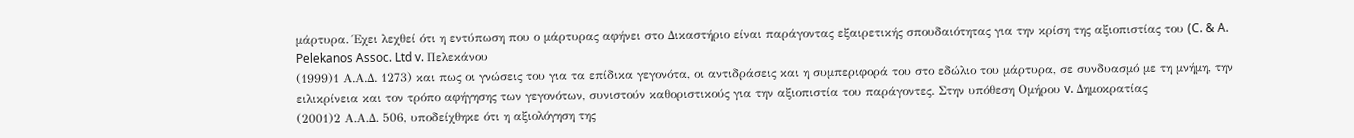μάρτυρα. Έχει λεχθεί ότι η εντύπωση που ο μάρτυρας αφήνει στο Δικαστήριο είναι παράγοντας εξαιρετικής σπουδαιότητας για την κρίση της αξιοπιστίας του (C. & A. Pelekanos Assoc. Ltd v. Πελεκάνου
(1999)1 Α.Α.Δ. 1273) και πως οι γνώσεις του για τα επίδικα γεγονότα, οι αντιδράσεις και η συμπεριφορά του στο εδώλιο του μάρτυρα, σε συνδυασμό με τη μνήμη, την ειλικρίνεια και τον τρόπο αφήγησης των γεγονότων, συνιστούν καθοριστικούς για την αξιοπιστία του παράγοντες. Στην υπόθεση Ομήρου v. Δημοκρατίας
(2001)2 Α.Α.Δ. 506, υποδείχθηκε ότι η αξιολόγηση της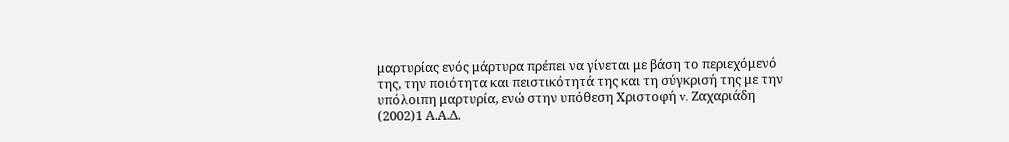μαρτυρίας ενός μάρτυρα πρέπει να γίνεται με βάση το περιεχόμενό της, την ποιότητα και πειστικότητά της και τη σύγκρισή της με την υπόλοιπη μαρτυρία, ενώ στην υπόθεση Χριστοφή v. Ζαχαριάδη
(2002)1 Α.Α.Δ.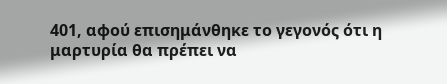401, αφού επισημάνθηκε το γεγονός ότι η μαρτυρία θα πρέπει να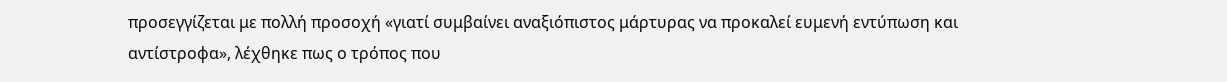προσεγγίζεται με πολλή προσοχή «γιατί συμβαίνει αναξιόπιστος μάρτυρας να προκαλεί ευμενή εντύπωση και αντίστροφα», λέχθηκε πως ο τρόπος που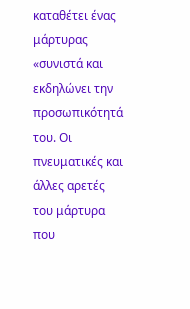καταθέτει ένας μάρτυρας «συνιστά και εκδηλώνει την προσωπικότητά του. Οι πνευματικές και άλλες αρετές του μάρτυρα που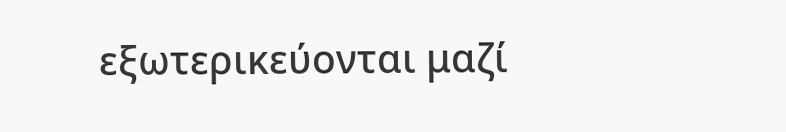εξωτερικεύονται μαζί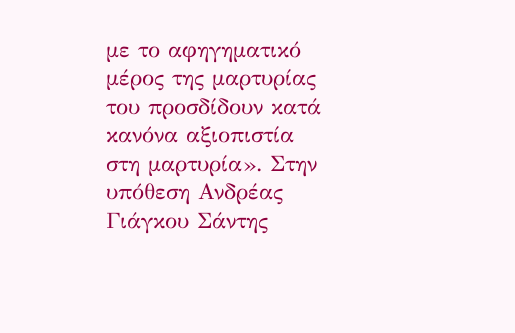με το αφηγηματικό μέρος της μαρτυρίας του προσδίδουν κατά κανόνα αξιοπιστία στη μαρτυρία». Στην υπόθεση Ανδρέας Γιάγκου Σάντης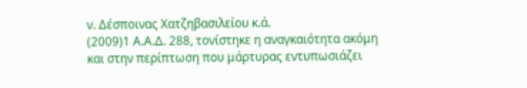ν. Δέσποινας Χατζηβασιλείου κ.ά.
(2009)1 Α.Α.Δ. 288, τονίστηκε η αναγκαιότητα ακόμη και στην περίπτωση που μάρτυρας εντυπωσιάζει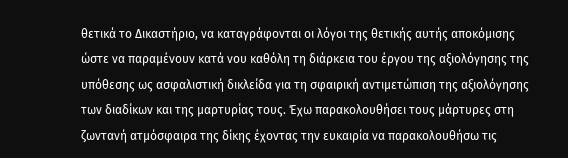θετικά το Δικαστήριο, να καταγράφονται οι λόγοι της θετικής αυτής αποκόμισης ώστε να παραμένουν κατά νου καθόλη τη διάρκεια του έργου της αξιολόγησης της υπόθεσης ως ασφαλιστική δικλείδα για τη σφαιρική αντιμετώπιση της αξιολόγησης των διαδίκων και της μαρτυρίας τους. Έχω παρακολουθήσει τους μάρτυρες στη ζωντανή ατμόσφαιρα της δίκης έχοντας την ευκαιρία να παρακολουθήσω τις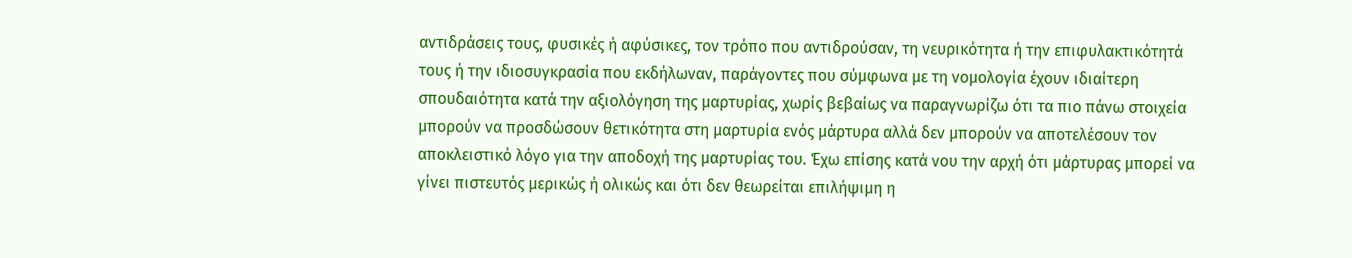αντιδράσεις τους, φυσικές ή αφύσικες, τον τρόπο που αντιδρούσαν, τη νευρικότητα ή την επιφυλακτικότητά τους ή την ιδιοσυγκρασία που εκδήλωναν, παράγοντες που σύμφωνα με τη νομολογία έχουν ιδιαίτερη σπουδαιότητα κατά την αξιολόγηση της μαρτυρίας, χωρίς βεβαίως να παραγνωρίζω ότι τα πιο πάνω στοιχεία μπορούν να προσδώσουν θετικότητα στη μαρτυρία ενός μάρτυρα αλλά δεν μπορούν να αποτελέσουν τον αποκλειστικό λόγο για την αποδοχή της μαρτυρίας του. Έχω επίσης κατά νου την αρχή ότι μάρτυρας μπορεί να γίνει πιστευτός μερικώς ή ολικώς και ότι δεν θεωρείται επιλήψιμη η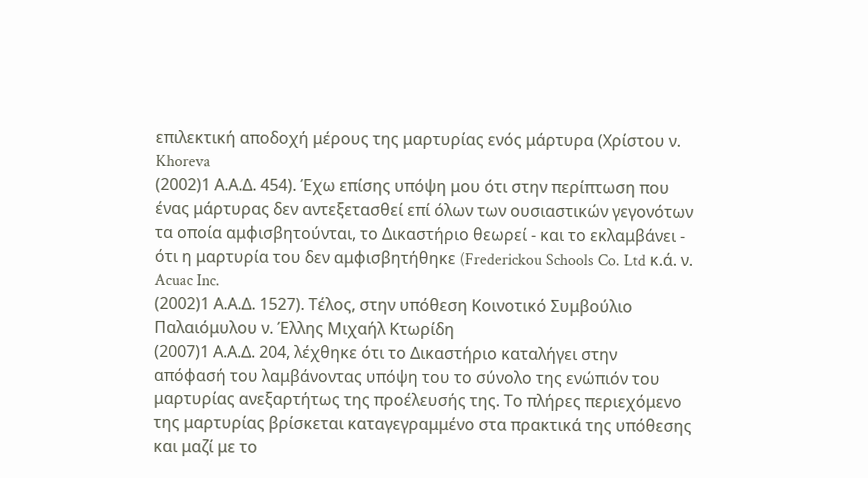επιλεκτική αποδοχή μέρους της μαρτυρίας ενός μάρτυρα (Χρίστου ν. Khoreva
(2002)1 Α.Α.Δ. 454). Έχω επίσης υπόψη μου ότι στην περίπτωση που ένας μάρτυρας δεν αντεξετασθεί επί όλων των ουσιαστικών γεγονότων τα οποία αμφισβητούνται, το Δικαστήριο θεωρεί - και το εκλαμβάνει - ότι η μαρτυρία του δεν αμφισβητήθηκε (Frederickou Schools Co. Ltd κ.ά. ν. Acuac Inc.
(2002)1 Α.Α.Δ. 1527). Τέλος, στην υπόθεση Κοινοτικό Συμβούλιο Παλαιόμυλου ν. Έλλης Μιχαήλ Κτωρίδη
(2007)1 Α.Α.Δ. 204, λέχθηκε ότι το Δικαστήριο καταλήγει στην απόφασή του λαμβάνοντας υπόψη του το σύνολο της ενώπιόν του μαρτυρίας ανεξαρτήτως της προέλευσής της. Το πλήρες περιεχόμενο της μαρτυρίας βρίσκεται καταγεγραμμένο στα πρακτικά της υπόθεσης και μαζί με το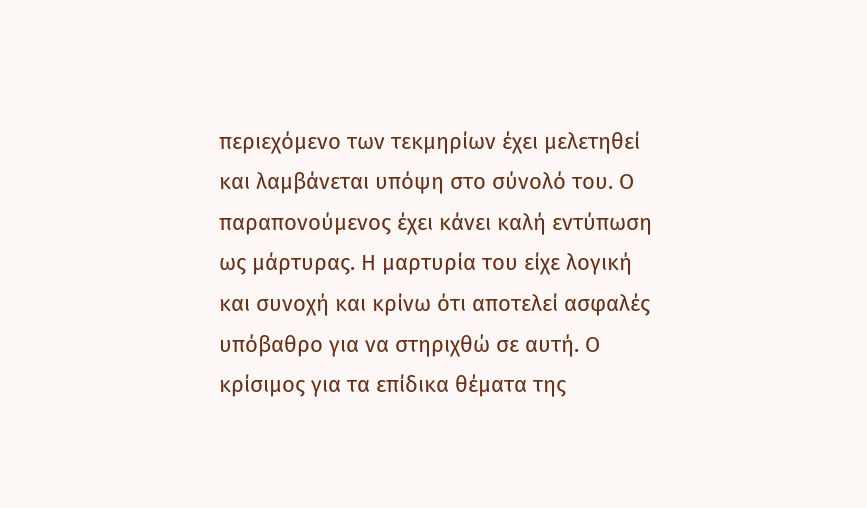περιεχόμενο των τεκμηρίων έχει μελετηθεί και λαμβάνεται υπόψη στο σύνολό του. Ο παραπονούμενος έχει κάνει καλή εντύπωση ως μάρτυρας. Η μαρτυρία του είχε λογική και συνοχή και κρίνω ότι αποτελεί ασφαλές υπόβαθρο για να στηριχθώ σε αυτή. Ο κρίσιμος για τα επίδικα θέματα της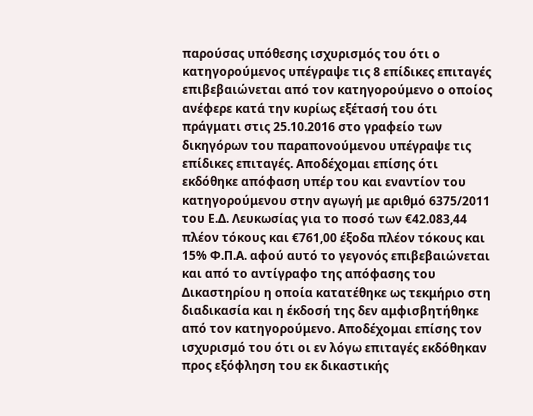παρούσας υπόθεσης ισχυρισμός του ότι ο κατηγορούμενος υπέγραψε τις 8 επίδικες επιταγές επιβεβαιώνεται από τον κατηγορούμενο ο οποίος ανέφερε κατά την κυρίως εξέτασή του ότι πράγματι στις 25.10.2016 στο γραφείο των δικηγόρων του παραπονούμενου υπέγραψε τις επίδικες επιταγές. Αποδέχομαι επίσης ότι εκδόθηκε απόφαση υπέρ του και εναντίον του κατηγορούμενου στην αγωγή με αριθμό 6375/2011 του Ε.Δ. Λευκωσίας για το ποσό των €42.083,44 πλέον τόκους και €761,00 έξοδα πλέον τόκους και 15% Φ.Π.Α. αφού αυτό το γεγονός επιβεβαιώνεται και από το αντίγραφο της απόφασης του Δικαστηρίου η οποία κατατέθηκε ως τεκμήριο στη διαδικασία και η έκδοσή της δεν αμφισβητήθηκε από τον κατηγορούμενο. Αποδέχομαι επίσης τον ισχυρισμό του ότι οι εν λόγω επιταγές εκδόθηκαν προς εξόφληση του εκ δικαστικής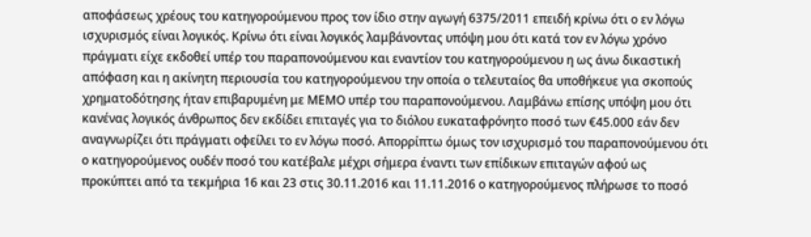αποφάσεως χρέους του κατηγορούμενου προς τον ίδιο στην αγωγή 6375/2011 επειδή κρίνω ότι ο εν λόγω ισχυρισμός είναι λογικός. Κρίνω ότι είναι λογικός λαμβάνοντας υπόψη μου ότι κατά τον εν λόγω χρόνο πράγματι είχε εκδοθεί υπέρ του παραπονούμενου και εναντίον του κατηγορούμενου η ως άνω δικαστική απόφαση και η ακίνητη περιουσία του κατηγορούμενου την οποία ο τελευταίος θα υποθήκευε για σκοπούς χρηματοδότησης ήταν επιβαρυμένη με ΜΕΜΟ υπέρ του παραπονούμενου. Λαμβάνω επίσης υπόψη μου ότι κανένας λογικός άνθρωπος δεν εκδίδει επιταγές για το διόλου ευκαταφρόνητο ποσό των €45.000 εάν δεν αναγνωρίζει ότι πράγματι οφείλει το εν λόγω ποσό. Απορρίπτω όμως τον ισχυρισμό του παραπονούμενου ότι ο κατηγορούμενος ουδέν ποσό του κατέβαλε μέχρι σήμερα έναντι των επίδικων επιταγών αφού ως προκύπτει από τα τεκμήρια 16 και 23 στις 30.11.2016 και 11.11.2016 ο κατηγορούμενος πλήρωσε το ποσό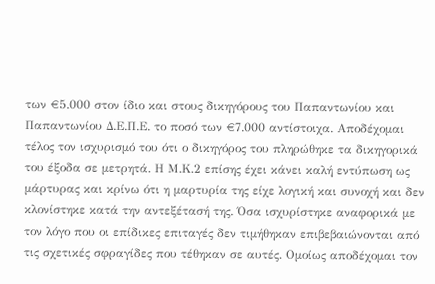των €5.000 στον ίδιο και στους δικηγόρους του Παπαντωνίου και Παπαντωνίου Δ.Ε.Π.Ε. το ποσό των €7.000 αντίστοιχα. Αποδέχομαι τέλος τον ισχυρισμό του ότι ο δικηγόρος του πληρώθηκε τα δικηγορικά του έξοδα σε μετρητά. Η Μ.Κ.2 επίσης έχει κάνει καλή εντύπωση ως μάρτυρας και κρίνω ότι η μαρτυρία της είχε λογική και συνοχή και δεν κλονίστηκε κατά την αντεξέτασή της. Όσα ισχυρίστηκε αναφορικά με τον λόγο που οι επίδικες επιταγές δεν τιμήθηκαν επιβεβαιώνονται από τις σχετικές σφραγίδες που τέθηκαν σε αυτές. Ομοίως αποδέχομαι τον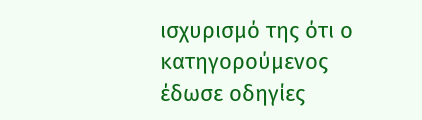ισχυρισμό της ότι ο κατηγορούμενος έδωσε οδηγίες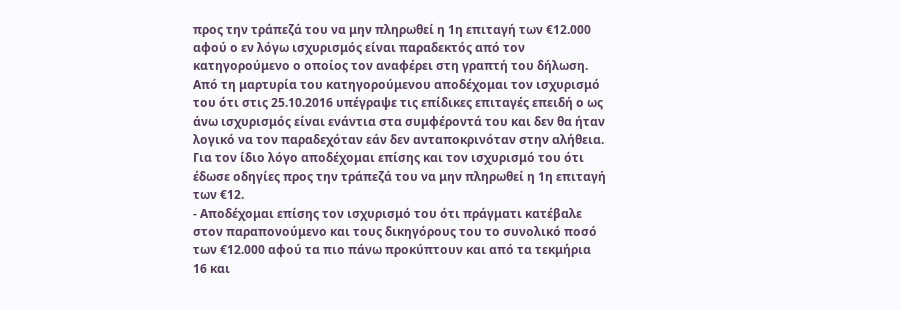προς την τράπεζά του να μην πληρωθεί η 1η επιταγή των €12.000 αφού ο εν λόγω ισχυρισμός είναι παραδεκτός από τον κατηγορούμενο ο οποίος τον αναφέρει στη γραπτή του δήλωση. Από τη μαρτυρία του κατηγορούμενου αποδέχομαι τον ισχυρισμό του ότι στις 25.10.2016 υπέγραψε τις επίδικες επιταγές επειδή ο ως άνω ισχυρισμός είναι ενάντια στα συμφέροντά του και δεν θα ήταν λογικό να τον παραδεχόταν εάν δεν ανταποκρινόταν στην αλήθεια. Για τον ίδιο λόγο αποδέχομαι επίσης και τον ισχυρισμό του ότι έδωσε οδηγίες προς την τράπεζά του να μην πληρωθεί η 1η επιταγή των €12.
- Αποδέχομαι επίσης τον ισχυρισμό του ότι πράγματι κατέβαλε στον παραπονούμενο και τους δικηγόρους του το συνολικό ποσό των €12.000 αφού τα πιο πάνω προκύπτουν και από τα τεκμήρια 16 και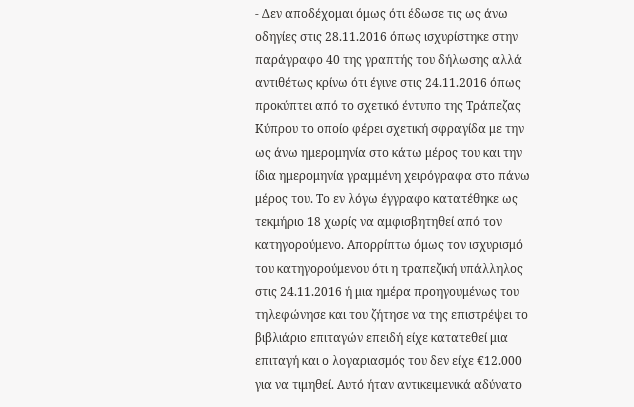- Δεν αποδέχομαι όμως ότι έδωσε τις ως άνω οδηγίες στις 28.11.2016 όπως ισχυρίστηκε στην παράγραφο 40 της γραπτής του δήλωσης αλλά αντιθέτως κρίνω ότι έγινε στις 24.11.2016 όπως προκύπτει από το σχετικό έντυπο της Τράπεζας Κύπρου το οποίο φέρει σχετική σφραγίδα με την ως άνω ημερομηνία στο κάτω μέρος του και την ίδια ημερομηνία γραμμένη χειρόγραφα στο πάνω μέρος του. Το εν λόγω έγγραφο κατατέθηκε ως τεκμήριο 18 χωρίς να αμφισβητηθεί από τον κατηγορούμενο. Απορρίπτω όμως τον ισχυρισμό του κατηγορούμενου ότι η τραπεζική υπάλληλος στις 24.11.2016 ή μια ημέρα προηγουμένως του τηλεφώνησε και του ζήτησε να της επιστρέψει το βιβλιάριο επιταγών επειδή είχε κατατεθεί μια επιταγή και ο λογαριασμός του δεν είχε €12.000 για να τιμηθεί. Αυτό ήταν αντικειμενικά αδύνατο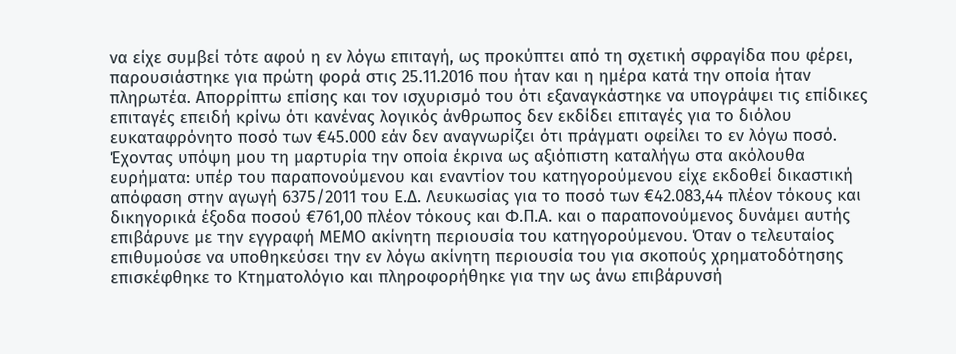να είχε συμβεί τότε αφού η εν λόγω επιταγή, ως προκύπτει από τη σχετική σφραγίδα που φέρει, παρουσιάστηκε για πρώτη φορά στις 25.11.2016 που ήταν και η ημέρα κατά την οποία ήταν πληρωτέα. Απορρίπτω επίσης και τον ισχυρισμό του ότι εξαναγκάστηκε να υπογράψει τις επίδικες επιταγές επειδή κρίνω ότι κανένας λογικός άνθρωπος δεν εκδίδει επιταγές για το διόλου ευκαταφρόνητο ποσό των €45.000 εάν δεν αναγνωρίζει ότι πράγματι οφείλει το εν λόγω ποσό. Έχοντας υπόψη μου τη μαρτυρία την οποία έκρινα ως αξιόπιστη καταλήγω στα ακόλουθα ευρήματα: υπέρ του παραπονούμενου και εναντίον του κατηγορούμενου είχε εκδοθεί δικαστική απόφαση στην αγωγή 6375/2011 του Ε.Δ. Λευκωσίας για το ποσό των €42.083,44 πλέον τόκους και δικηγορικά έξοδα ποσού €761,00 πλέον τόκους και Φ.Π.Α. και ο παραπονούμενος δυνάμει αυτής επιβάρυνε με την εγγραφή ΜΕΜΟ ακίνητη περιουσία του κατηγορούμενου. Όταν ο τελευταίος επιθυμούσε να υποθηκεύσει την εν λόγω ακίνητη περιουσία του για σκοπούς χρηματοδότησης επισκέφθηκε το Κτηματολόγιο και πληροφορήθηκε για την ως άνω επιβάρυνσή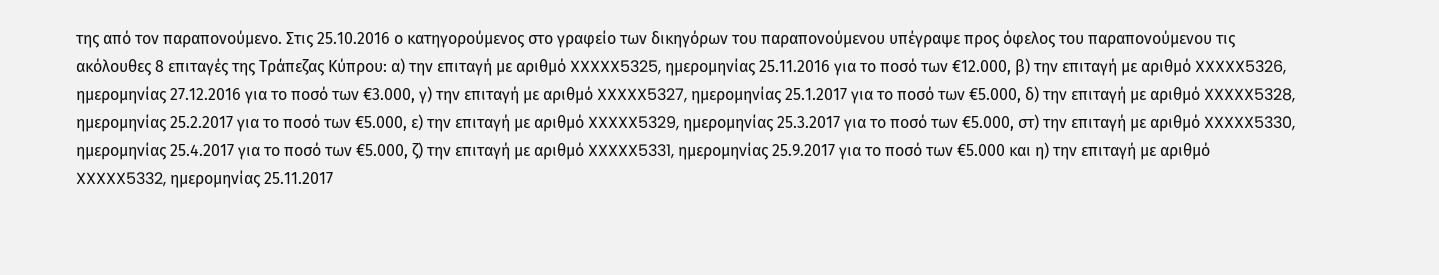της από τον παραπονούμενο. Στις 25.10.2016 ο κατηγορούμενος στο γραφείο των δικηγόρων του παραπονούμενου υπέγραψε προς όφελος του παραπονούμενου τις ακόλουθες 8 επιταγές της Τράπεζας Κύπρου: α) την επιταγή με αριθμό XXXXX5325, ημερομηνίας 25.11.2016 για το ποσό των €12.000, β) την επιταγή με αριθμό XXXXX5326, ημερομηνίας 27.12.2016 για το ποσό των €3.000, γ) την επιταγή με αριθμό XXXXX5327, ημερομηνίας 25.1.2017 για το ποσό των €5.000, δ) την επιταγή με αριθμό XXXXX5328, ημερομηνίας 25.2.2017 για το ποσό των €5.000, ε) την επιταγή με αριθμό XXXXX5329, ημερομηνίας 25.3.2017 για το ποσό των €5.000, στ) την επιταγή με αριθμό XXXXX5330, ημερομηνίας 25.4.2017 για το ποσό των €5.000, ζ) την επιταγή με αριθμό XXXXX5331, ημερομηνίας 25.9.2017 για το ποσό των €5.000 και η) την επιταγή με αριθμό XXXXX5332, ημερομηνίας 25.11.2017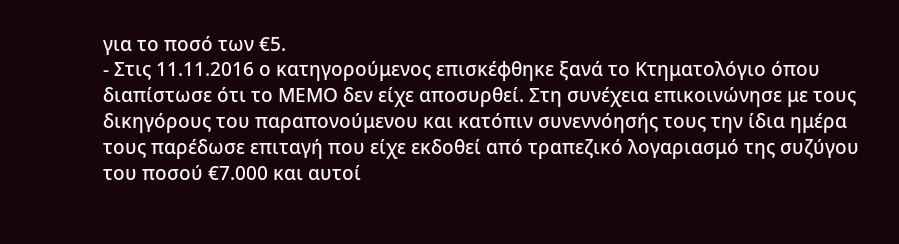για το ποσό των €5.
- Στις 11.11.2016 ο κατηγορούμενος επισκέφθηκε ξανά το Κτηματολόγιο όπου διαπίστωσε ότι το ΜΕΜΟ δεν είχε αποσυρθεί. Στη συνέχεια επικοινώνησε με τους δικηγόρους του παραπονούμενου και κατόπιν συνεννόησής τους την ίδια ημέρα τους παρέδωσε επιταγή που είχε εκδοθεί από τραπεζικό λογαριασμό της συζύγου του ποσού €7.000 και αυτοί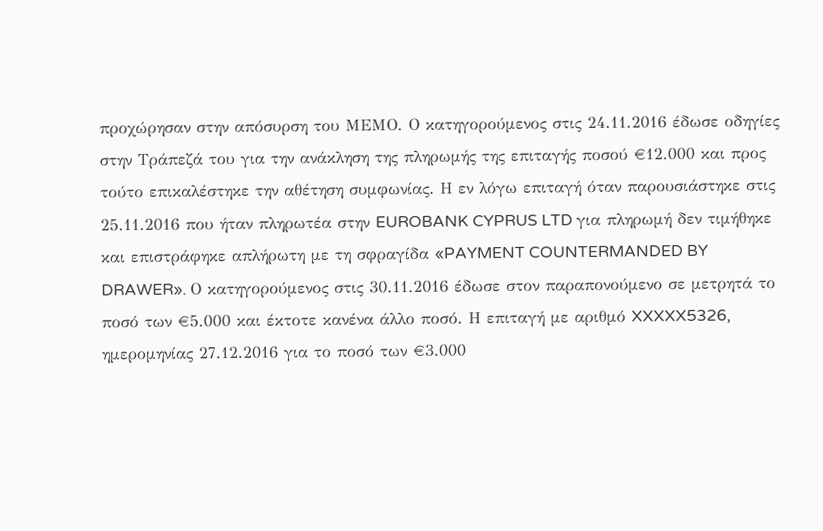προχώρησαν στην απόσυρση του ΜΕΜΟ. Ο κατηγορούμενος στις 24.11.2016 έδωσε οδηγίες στην Τράπεζά του για την ανάκληση της πληρωμής της επιταγής ποσού €12.000 και προς τούτο επικαλέστηκε την αθέτηση συμφωνίας. Η εν λόγω επιταγή όταν παρουσιάστηκε στις 25.11.2016 που ήταν πληρωτέα στην EUROBANK CYPRUS LTD για πληρωμή δεν τιμήθηκε και επιστράφηκε απλήρωτη με τη σφραγίδα «PAYMENT COUNTERMANDED BY DRAWER». Ο κατηγορούμενος στις 30.11.2016 έδωσε στον παραπονούμενο σε μετρητά το ποσό των €5.000 και έκτοτε κανένα άλλο ποσό. Η επιταγή με αριθμό XXXXX5326, ημερομηνίας 27.12.2016 για το ποσό των €3.000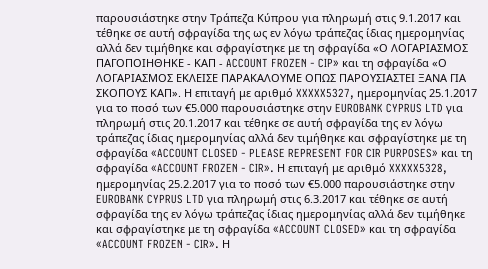παρουσιάστηκε στην Τράπεζα Κύπρου για πληρωμή στις 9.1.2017 και τέθηκε σε αυτή σφραγίδα της ως εν λόγω τράπεζας ίδιας ημερομηνίας αλλά δεν τιμήθηκε και σφραγίστηκε με τη σφραγίδα «Ο ΛΟΓΑΡΙΑΣΜΟΣ ΠΑΓΟΠΟΙΗΘΗΚΕ - ΚΑΠ - ACCOUNT FROZEN - CIP» και τη σφραγίδα «Ο ΛΟΓΑΡΙΑΣΜΟΣ ΕΚΛΕΙΣΕ ΠΑΡΑΚΑΛΟΥΜΕ ΟΠΩΣ ΠΑΡΟΥΣΙΑΣΤΕΙ ΞΑΝΑ ΓΙΑ ΣΚΟΠΟΥΣ ΚΑΠ». Η επιταγή με αριθμό XXXXX5327, ημερομηνίας 25.1.2017 για το ποσό των €5.000 παρουσιάστηκε στην EUROBANK CYPRUS LTD για πληρωμή στις 20.1.2017 και τέθηκε σε αυτή σφραγίδα της εν λόγω τράπεζας ίδιας ημερομηνίας αλλά δεν τιμήθηκε και σφραγίστηκε με τη σφραγίδα «ACCOUNT CLOSED - PLEASE REPRESENT FOR CIR PURPOSES» και τη σφραγίδα «ACCOUNT FROZEN - CIR». Η επιταγή με αριθμό XXXXX5328, ημερομηνίας 25.2.2017 για το ποσό των €5.000 παρουσιάστηκε στην EUROBANK CYPRUS LTD για πληρωμή στις 6.3.2017 και τέθηκε σε αυτή σφραγίδα της εν λόγω τράπεζας ίδιας ημερομηνίας αλλά δεν τιμήθηκε και σφραγίστηκε με τη σφραγίδα «ACCOUNT CLOSED» και τη σφραγίδα «ACCOUNT FROZEN - CIR». Η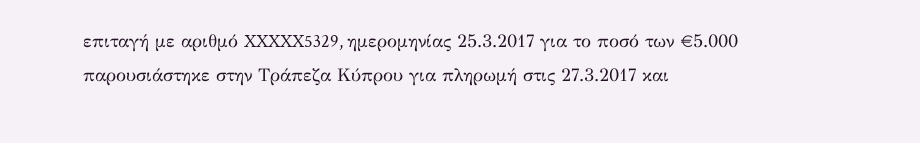επιταγή με αριθμό XXXXX5329, ημερομηνίας 25.3.2017 για το ποσό των €5.000 παρουσιάστηκε στην Τράπεζα Κύπρου για πληρωμή στις 27.3.2017 και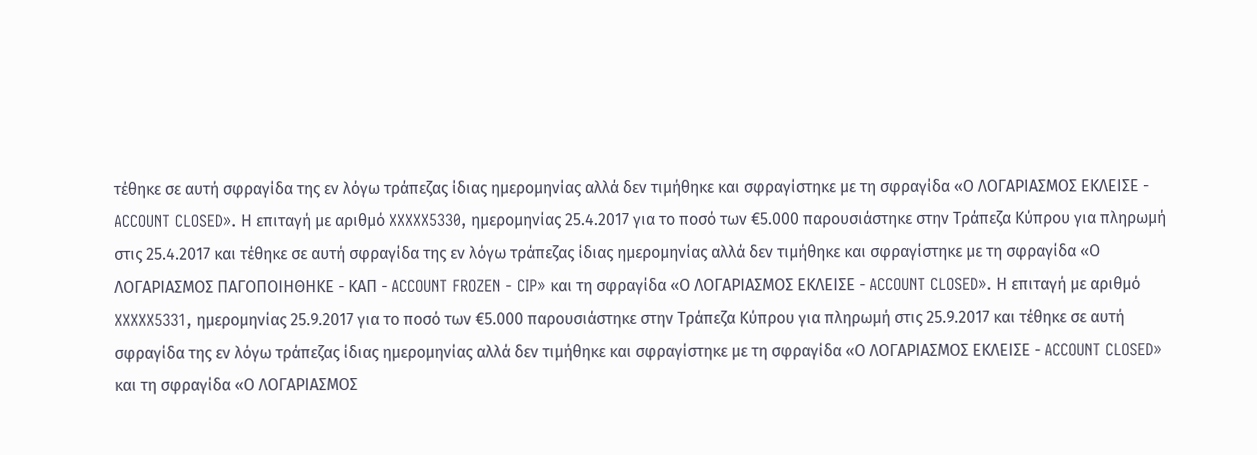τέθηκε σε αυτή σφραγίδα της εν λόγω τράπεζας ίδιας ημερομηνίας αλλά δεν τιμήθηκε και σφραγίστηκε με τη σφραγίδα «Ο ΛΟΓΑΡΙΑΣΜΟΣ ΕΚΛΕΙΣΕ - ACCOUNT CLOSED». Η επιταγή με αριθμό XXXXX5330, ημερομηνίας 25.4.2017 για το ποσό των €5.000 παρουσιάστηκε στην Τράπεζα Κύπρου για πληρωμή στις 25.4.2017 και τέθηκε σε αυτή σφραγίδα της εν λόγω τράπεζας ίδιας ημερομηνίας αλλά δεν τιμήθηκε και σφραγίστηκε με τη σφραγίδα «Ο ΛΟΓΑΡΙΑΣΜΟΣ ΠΑΓΟΠΟΙΗΘΗΚΕ - ΚΑΠ - ACCOUNT FROZEN - CIP» και τη σφραγίδα «Ο ΛΟΓΑΡΙΑΣΜΟΣ ΕΚΛΕΙΣΕ - ACCOUNT CLOSED». Η επιταγή με αριθμό XXXXX5331, ημερομηνίας 25.9.2017 για το ποσό των €5.000 παρουσιάστηκε στην Τράπεζα Κύπρου για πληρωμή στις 25.9.2017 και τέθηκε σε αυτή σφραγίδα της εν λόγω τράπεζας ίδιας ημερομηνίας αλλά δεν τιμήθηκε και σφραγίστηκε με τη σφραγίδα «Ο ΛΟΓΑΡΙΑΣΜΟΣ ΕΚΛΕΙΣΕ - ACCOUNT CLOSED» και τη σφραγίδα «Ο ΛΟΓΑΡΙΑΣΜΟΣ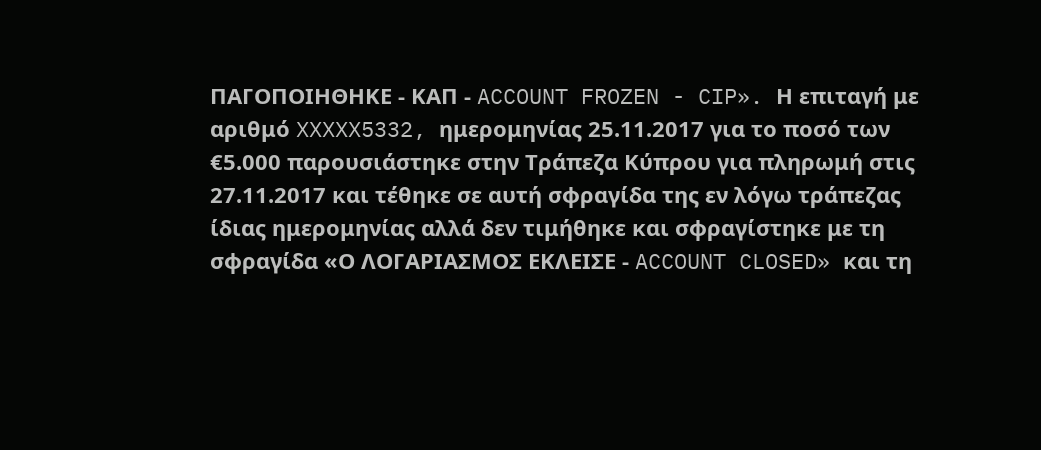ΠΑΓΟΠΟΙΗΘΗΚΕ - ΚΑΠ - ACCOUNT FROZEN - CIP». Η επιταγή με αριθμό XXXXX5332, ημερομηνίας 25.11.2017 για το ποσό των €5.000 παρουσιάστηκε στην Τράπεζα Κύπρου για πληρωμή στις 27.11.2017 και τέθηκε σε αυτή σφραγίδα της εν λόγω τράπεζας ίδιας ημερομηνίας αλλά δεν τιμήθηκε και σφραγίστηκε με τη σφραγίδα «Ο ΛΟΓΑΡΙΑΣΜΟΣ ΕΚΛΕΙΣΕ - ACCOUNT CLOSED» και τη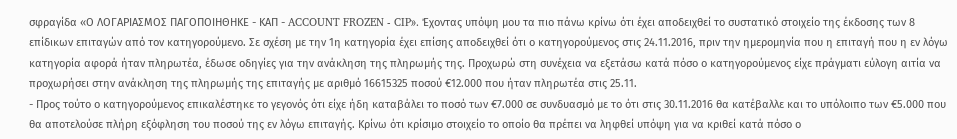σφραγίδα «Ο ΛΟΓΑΡΙΑΣΜΟΣ ΠΑΓΟΠΟΙΗΘΗΚΕ - ΚΑΠ - ACCOUNT FROZEN - CIP». Έχοντας υπόψη μου τα πιο πάνω κρίνω ότι έχει αποδειχθεί το συστατικό στοιχείο της έκδοσης των 8 επίδικων επιταγών από τον κατηγορούμενο. Σε σχέση με την 1η κατηγορία έχει επίσης αποδειχθεί ότι ο κατηγορούμενος στις 24.11.2016, πριν την ημερομηνία που η επιταγή που η εν λόγω κατηγορία αφορά ήταν πληρωτέα, έδωσε οδηγίες για την ανάκληση της πληρωμής της. Προχωρώ στη συνέχεια να εξετάσω κατά πόσο ο κατηγορούμενος είχε πράγματι εύλογη αιτία να προχωρήσει στην ανάκληση της πληρωμής της επιταγής με αριθμό 16615325 ποσού €12.000 που ήταν πληρωτέα στις 25.11.
- Προς τούτο ο κατηγορούμενος επικαλέστηκε το γεγονός ότι είχε ήδη καταβάλει το ποσό των €7.000 σε συνδυασμό με το ότι στις 30.11.2016 θα κατέβαλλε και το υπόλοιπο των €5.000 που θα αποτελούσε πλήρη εξόφληση του ποσού της εν λόγω επιταγής. Κρίνω ότι κρίσιμο στοιχείο το οποίο θα πρέπει να ληφθεί υπόψη για να κριθεί κατά πόσο ο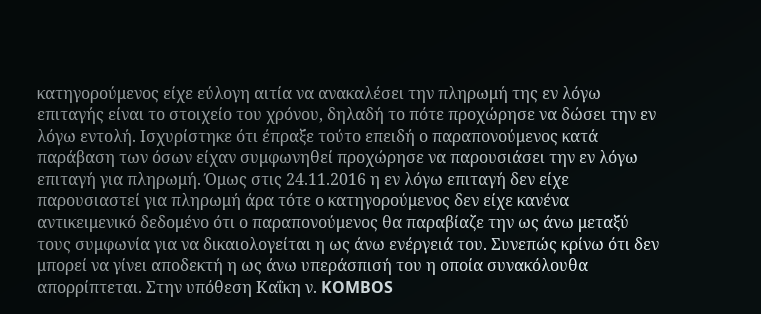κατηγορούμενος είχε εύλογη αιτία να ανακαλέσει την πληρωμή της εν λόγω επιταγής είναι το στοιχείο του χρόνου, δηλαδή το πότε προχώρησε να δώσει την εν λόγω εντολή. Ισχυρίστηκε ότι έπραξε τούτο επειδή ο παραπονούμενος κατά παράβαση των όσων είχαν συμφωνηθεί προχώρησε να παρουσιάσει την εν λόγω επιταγή για πληρωμή. Όμως στις 24.11.2016 η εν λόγω επιταγή δεν είχε παρουσιαστεί για πληρωμή άρα τότε ο κατηγορούμενος δεν είχε κανένα αντικειμενικό δεδομένο ότι ο παραπονούμενος θα παραβίαζε την ως άνω μεταξύ τους συμφωνία για να δικαιολογείται η ως άνω ενέργειά του. Συνεπώς κρίνω ότι δεν μπορεί να γίνει αποδεκτή η ως άνω υπεράσπισή του η οποία συνακόλουθα απορρίπτεται. Στην υπόθεση Καΐκη ν. KOMBOS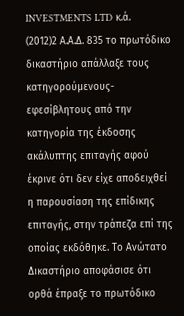INVESTMENTS LTD κ.ά.
(2012)2 Α.Α.Δ. 835 το πρωτόδικο δικαστήριο απάλλαξε τους κατηγορούμενους-εφεσίβλητους από την κατηγορία της έκδοσης ακάλυπτης επιταγής αφού έκρινε ότι δεν είχε αποδειχθεί η παρουσίαση της επίδικης επιταγής, στην τράπεζα επί της οποίας εκδόθηκε. Το Ανώτατο Δικαστήριο αποφάσισε ότι ορθά έπραξε το πρωτόδικο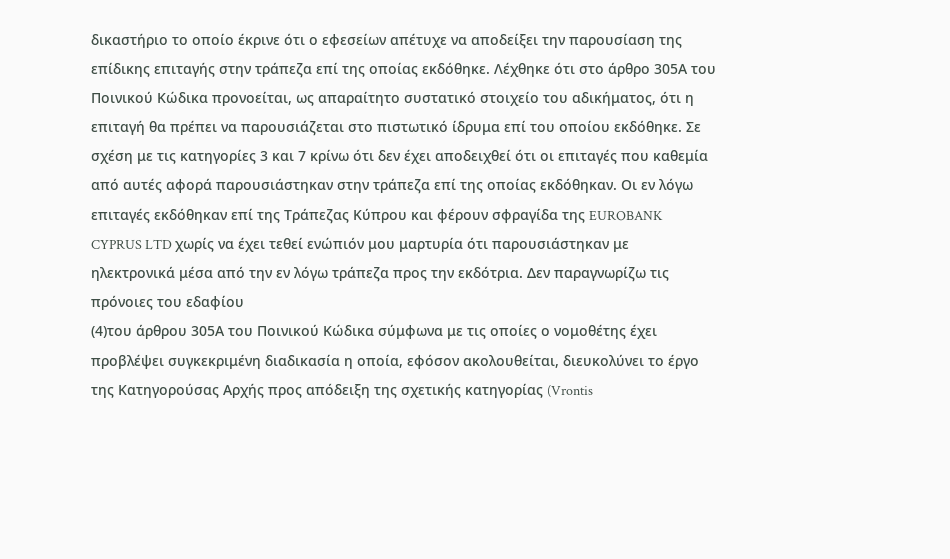δικαστήριο το οποίο έκρινε ότι ο εφεσείων απέτυχε να αποδείξει την παρουσίαση της επίδικης επιταγής στην τράπεζα επί της οποίας εκδόθηκε. Λέχθηκε ότι στο άρθρο 305Α του Ποινικού Κώδικα προνοείται, ως απαραίτητο συστατικό στοιχείο του αδικήματος, ότι η επιταγή θα πρέπει να παρουσιάζεται στο πιστωτικό ίδρυμα επί του οποίου εκδόθηκε. Σε σχέση με τις κατηγορίες 3 και 7 κρίνω ότι δεν έχει αποδειχθεί ότι οι επιταγές που καθεμία από αυτές αφορά παρουσιάστηκαν στην τράπεζα επί της οποίας εκδόθηκαν. Οι εν λόγω επιταγές εκδόθηκαν επί της Τράπεζας Κύπρου και φέρουν σφραγίδα της EUROBANK CYPRUS LTD χωρίς να έχει τεθεί ενώπιόν μου μαρτυρία ότι παρουσιάστηκαν με ηλεκτρονικά μέσα από την εν λόγω τράπεζα προς την εκδότρια. Δεν παραγνωρίζω τις πρόνοιες του εδαφίου
(4)του άρθρου 305Α του Ποινικού Κώδικα σύμφωνα με τις οποίες ο νομοθέτης έχει προβλέψει συγκεκριμένη διαδικασία η οποία, εφόσον ακολουθείται, διευκολύνει το έργο της Κατηγορούσας Αρχής προς απόδειξη της σχετικής κατηγορίας (Vrontis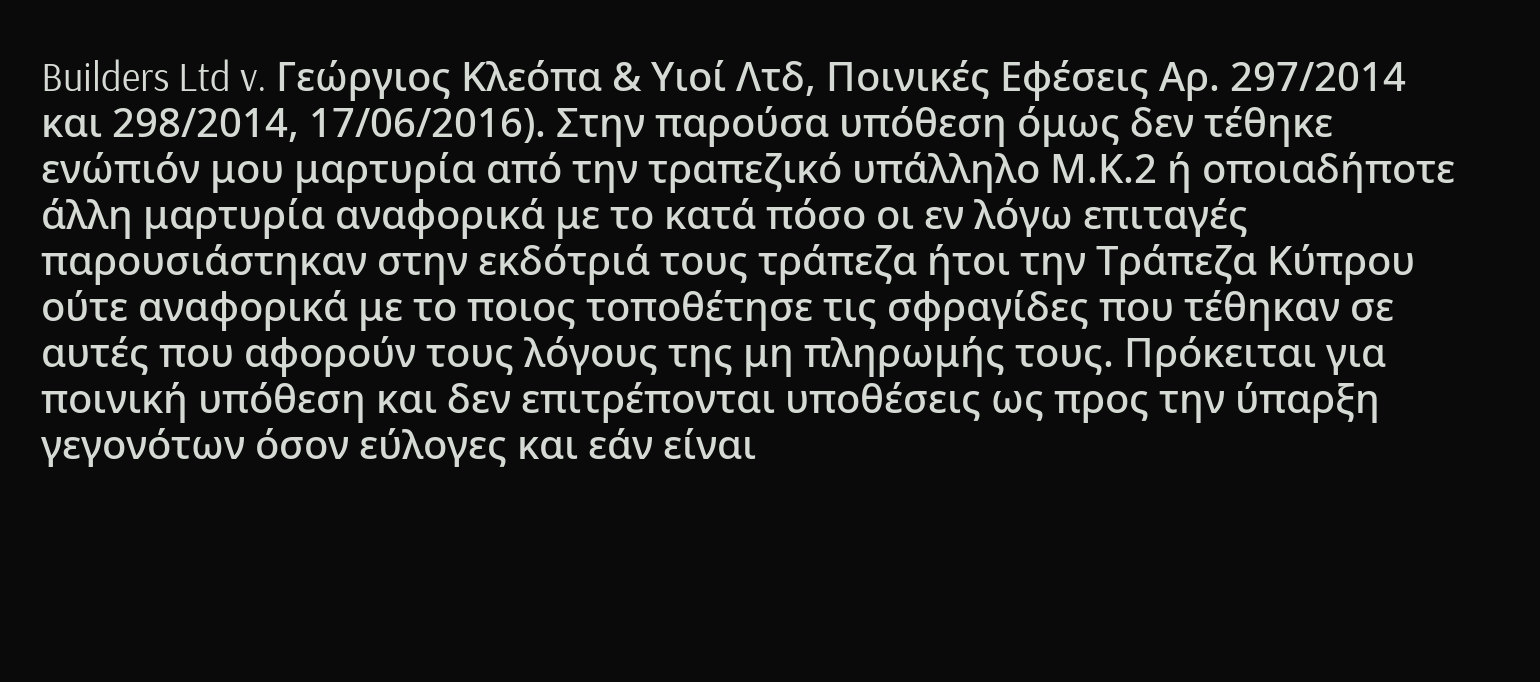Builders Ltd v. Γεώργιος Κλεόπα & Υιοί Λτδ, Ποινικές Εφέσεις Αρ. 297/2014 και 298/2014, 17/06/2016). Στην παρούσα υπόθεση όμως δεν τέθηκε ενώπιόν μου μαρτυρία από την τραπεζικό υπάλληλο Μ.Κ.2 ή οποιαδήποτε άλλη μαρτυρία αναφορικά με το κατά πόσο οι εν λόγω επιταγές παρουσιάστηκαν στην εκδότριά τους τράπεζα ήτοι την Τράπεζα Κύπρου ούτε αναφορικά με το ποιος τοποθέτησε τις σφραγίδες που τέθηκαν σε αυτές που αφορούν τους λόγους της μη πληρωμής τους. Πρόκειται για ποινική υπόθεση και δεν επιτρέπονται υποθέσεις ως προς την ύπαρξη γεγονότων όσον εύλογες και εάν είναι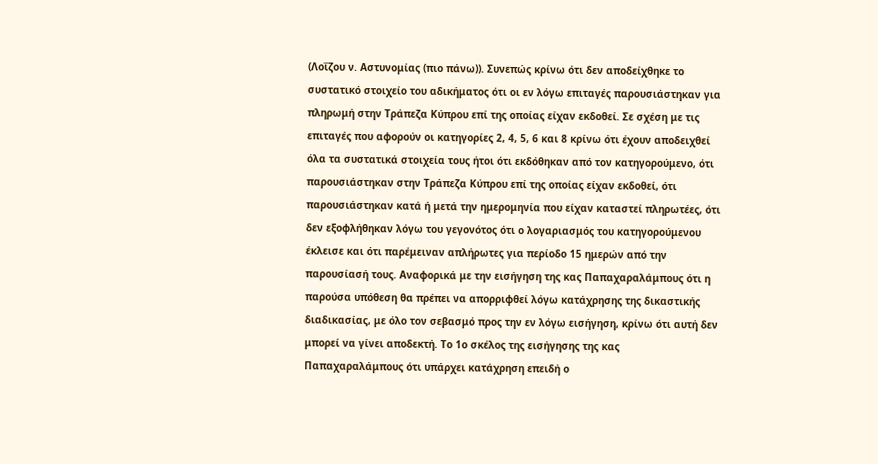(Λοΐζου ν. Αστυνομίας (πιο πάνω)). Συνεπώς κρίνω ότι δεν αποδείχθηκε το συστατικό στοιχείο του αδικήματος ότι οι εν λόγω επιταγές παρουσιάστηκαν για πληρωμή στην Τράπεζα Κύπρου επί της οποίας είχαν εκδοθεί. Σε σχέση με τις επιταγές που αφορούν οι κατηγορίες 2, 4, 5, 6 και 8 κρίνω ότι έχουν αποδειχθεί όλα τα συστατικά στοιχεία τους ήτοι ότι εκδόθηκαν από τον κατηγορούμενο, ότι παρουσιάστηκαν στην Τράπεζα Κύπρου επί της οποίας είχαν εκδοθεί, ότι παρουσιάστηκαν κατά ή μετά την ημερομηνία που είχαν καταστεί πληρωτέες, ότι δεν εξοφλήθηκαν λόγω του γεγονότος ότι ο λογαριασμός του κατηγορούμενου έκλεισε και ότι παρέμειναν απλήρωτες για περίοδο 15 ημερών από την παρουσίασή τους. Αναφορικά με την εισήγηση της κας Παπαχαραλάμπους ότι η παρούσα υπόθεση θα πρέπει να απορριφθεί λόγω κατάχρησης της δικαστικής διαδικασίας, με όλο τον σεβασμό προς την εν λόγω εισήγηση, κρίνω ότι αυτή δεν μπορεί να γίνει αποδεκτή. Το 1ο σκέλος της εισήγησης της κας Παπαχαραλάμπους ότι υπάρχει κατάχρηση επειδή ο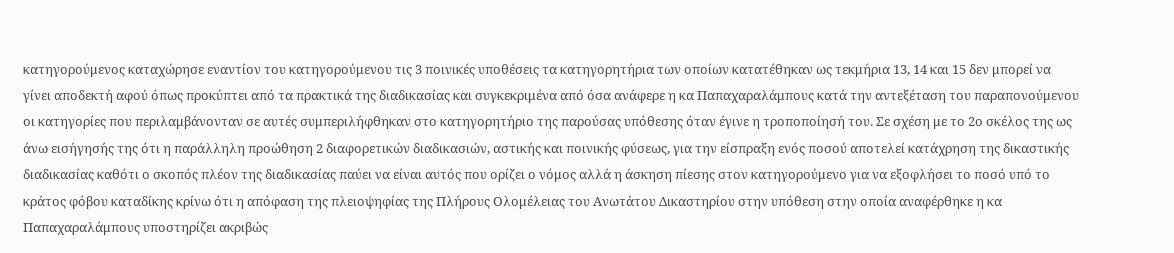κατηγορούμενος καταχώρησε εναντίον του κατηγορούμενου τις 3 ποινικές υποθέσεις τα κατηγορητήρια των οποίων κατατέθηκαν ως τεκμήρια 13, 14 και 15 δεν μπορεί να γίνει αποδεκτή αφού όπως προκύπτει από τα πρακτικά της διαδικασίας και συγκεκριμένα από όσα ανάφερε η κα Παπαχαραλάμπους κατά την αντεξέταση του παραπονούμενου οι κατηγορίες που περιλαμβάνονταν σε αυτές συμπεριλήφθηκαν στο κατηγορητήριο της παρούσας υπόθεσης όταν έγινε η τροποποίησή του. Σε σχέση με το 2ο σκέλος της ως άνω εισήγησής της ότι η παράλληλη προώθηση 2 διαφορετικών διαδικασιών, αστικής και ποινικής φύσεως, για την είσπραξη ενός ποσού αποτελεί κατάχρηση της δικαστικής διαδικασίας καθότι ο σκοπός πλέον της διαδικασίας παύει να είναι αυτός που ορίζει ο νόμος αλλά η άσκηση πίεσης στον κατηγορούμενο για να εξοφλήσει το ποσό υπό το κράτος φόβου καταδίκης κρίνω ότι η απόφαση της πλειοψηφίας της Πλήρους Ολομέλειας του Ανωτάτου Δικαστηρίου στην υπόθεση στην οποία αναφέρθηκε η κα Παπαχαραλάμπους υποστηρίζει ακριβώς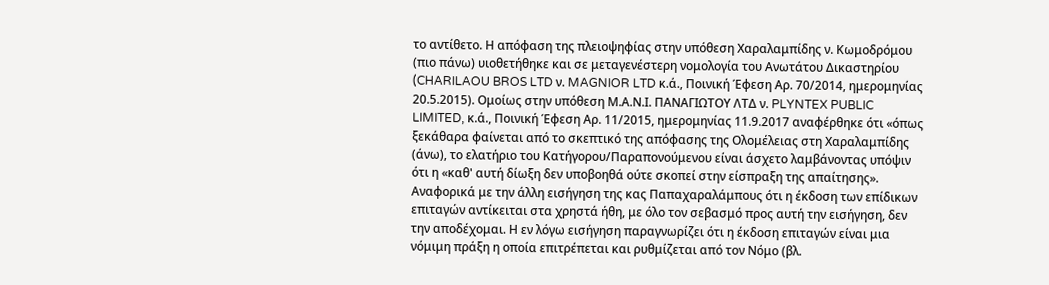το αντίθετο. Η απόφαση της πλειοψηφίας στην υπόθεση Χαραλαμπίδης ν. Κωμοδρόμου (πιο πάνω) υιοθετήθηκε και σε μεταγενέστερη νομολογία του Ανωτάτου Δικαστηρίου (CHARILAOU BROS LTD ν. MAGNIOR LTD κ.ά., Ποινική Έφεση Αρ. 70/2014, ημερομηνίας 20.5.2015). Ομοίως στην υπόθεση Μ.Α.Ν.Ι. ΠΑΝΑΓΙΩΤΟΥ ΛΤΔ ν. PLYNTEX PUBLIC LIMITED, κ.ά., Ποινική Έφεση Αρ. 11/2015, ημερομηνίας 11.9.2017 αναφέρθηκε ότι «όπως ξεκάθαρα φαίνεται από το σκεπτικό της απόφασης της Ολομέλειας στη Χαραλαμπίδης (άνω), το ελατήριο του Κατήγορου/Παραπονούμενου είναι άσχετο λαμβάνοντας υπόψιν ότι η «καθ' αυτή δίωξη δεν υποβοηθά ούτε σκοπεί στην είσπραξη της απαίτησης». Αναφορικά με την άλλη εισήγηση της κας Παπαχαραλάμπους ότι η έκδοση των επίδικων επιταγών αντίκειται στα χρηστά ήθη, με όλο τον σεβασμό προς αυτή την εισήγηση, δεν την αποδέχομαι. Η εν λόγω εισήγηση παραγνωρίζει ότι η έκδοση επιταγών είναι μια νόμιμη πράξη η οποία επιτρέπεται και ρυθμίζεται από τον Νόμο (βλ.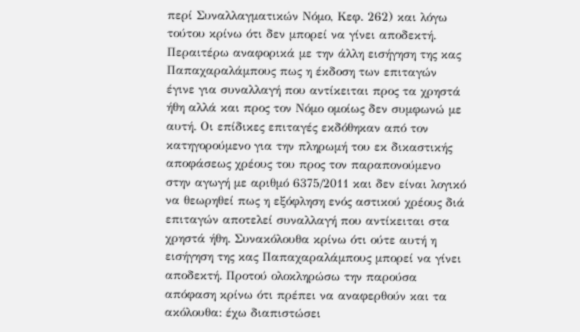περί Συναλλαγματικών Νόμο, Κεφ. 262) και λόγω τούτου κρίνω ότι δεν μπορεί να γίνει αποδεκτή. Περαιτέρω αναφορικά με την άλλη εισήγηση της κας Παπαχαραλάμπους πως η έκδοση των επιταγών έγινε για συναλλαγή που αντίκειται προς τα χρηστά ήθη αλλά και προς τον Νόμο ομοίως δεν συμφωνώ με αυτή. Οι επίδικες επιταγές εκδόθηκαν από τον κατηγορούμενο για την πληρωμή του εκ δικαστικής αποφάσεως χρέους του προς τον παραπονούμενο στην αγωγή με αριθμό 6375/2011 και δεν είναι λογικό να θεωρηθεί πως η εξόφληση ενός αστικού χρέους διά επιταγών αποτελεί συναλλαγή που αντίκειται στα χρηστά ήθη. Συνακόλουθα κρίνω ότι ούτε αυτή η εισήγηση της κας Παπαχαραλάμπους μπορεί να γίνει αποδεκτή. Προτού ολοκληρώσω την παρούσα απόφαση κρίνω ότι πρέπει να αναφερθούν και τα ακόλουθα: έχω διαπιστώσει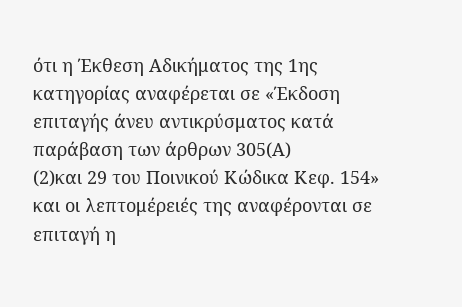ότι η Έκθεση Αδικήματος της 1ης κατηγορίας αναφέρεται σε «Έκδοση επιταγής άνευ αντικρύσματος κατά παράβαση των άρθρων 305(Α)
(2)και 29 του Ποινικού Κώδικα Κεφ. 154» και οι λεπτομέρειές της αναφέρονται σε επιταγή η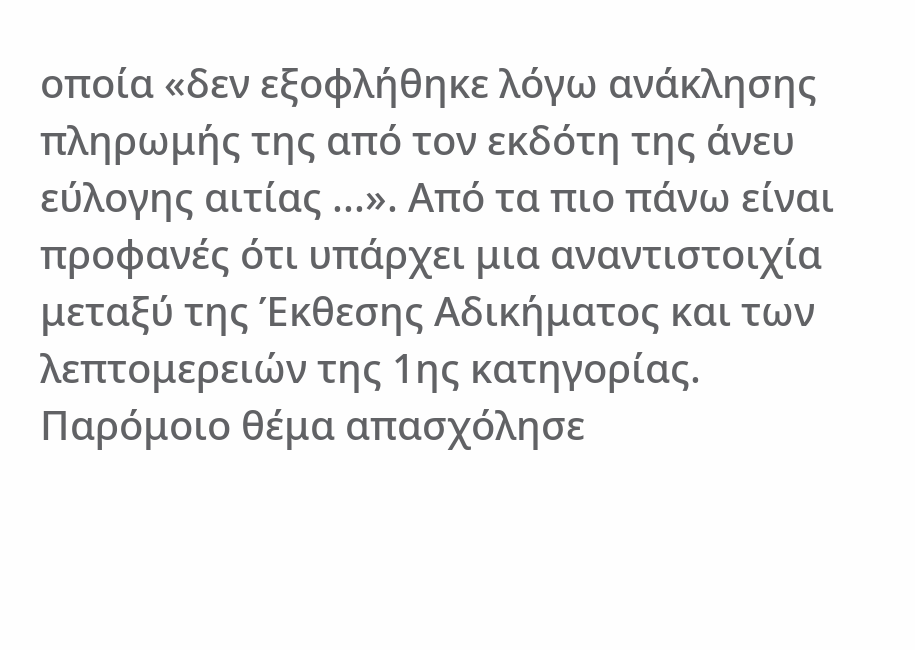οποία «δεν εξοφλήθηκε λόγω ανάκλησης πληρωμής της από τον εκδότη της άνευ εύλογης αιτίας ...». Από τα πιο πάνω είναι προφανές ότι υπάρχει μια αναντιστοιχία μεταξύ της Έκθεσης Αδικήματος και των λεπτομερειών της 1ης κατηγορίας. Παρόμοιο θέμα απασχόλησε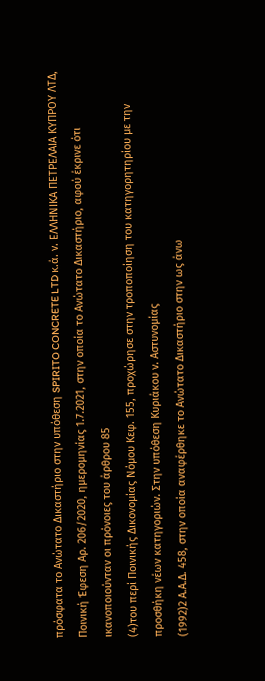πρόσφατα το Ανώτατο Δικαστήριο στην υπόθεση SPIRITO CONCRETE LTD κ.ά. ν. ΕΛΛΗΝΙΚΑ ΠΕΤΡΕΛΑΙΑ ΚΥΠΡΟΥ ΛΤΔ, Ποινική Έφεση Αρ. 206/2020, ημερομηνίας 1.7.2021, στην οποία το Ανώτατο Δικαστήριο, αφού έκρινε ότι ικανοποιούνταν οι πρόνοιες του άρθρου 85
(4)του περί Ποινικής Δικονομίας Νόμου Κεφ. 155, προχώρησε στην τροποποίηση του κατηγορητηρίου με την προσθήκη νέων κατηγοριών. Στην υπόθεση Κυριάκου ν. Αστυνομίας
(1992)2 Α.Α.Δ. 458, στην οποία αναφέρθηκε το Ανώτατο Δικαστήριο στην ως άνω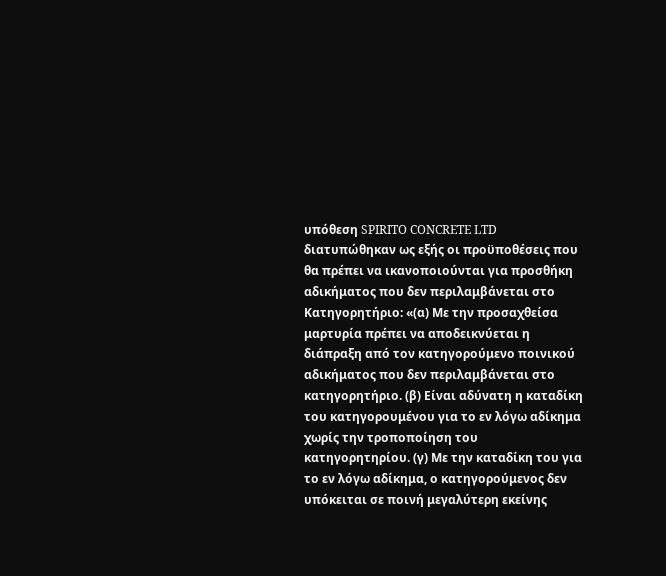υπόθεση SPIRITO CONCRETE LTD διατυπώθηκαν ως εξής οι προϋποθέσεις που θα πρέπει να ικανοποιούνται για προσθήκη αδικήματος που δεν περιλαμβάνεται στο Κατηγορητήριο: «(α) Με την προσαχθείσα μαρτυρία πρέπει να αποδεικνύεται η διάπραξη από τον κατηγορούμενο ποινικού αδικήματος που δεν περιλαμβάνεται στο κατηγορητήριο. (β) Είναι αδύνατη η καταδίκη του κατηγορουμένου για το εν λόγω αδίκημα χωρίς την τροποποίηση του κατηγορητηρίου. (γ) Με την καταδίκη του για το εν λόγω αδίκημα, ο κατηγορούμενος δεν υπόκειται σε ποινή μεγαλύτερη εκείνης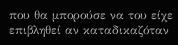που θα μπορούσε να του είχε επιβληθεί αν καταδικαζόταν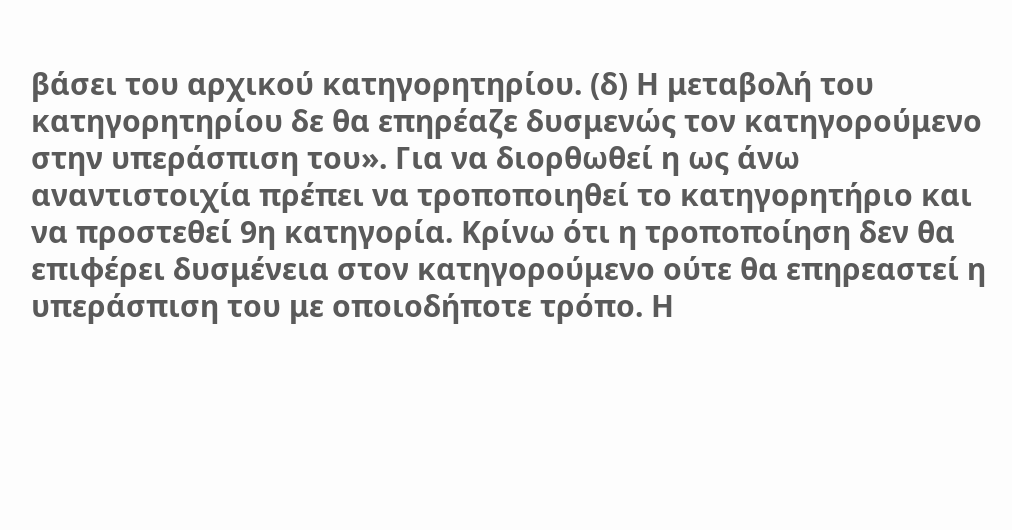βάσει του αρχικού κατηγορητηρίου. (δ) Η μεταβολή του κατηγορητηρίου δε θα επηρέαζε δυσμενώς τον κατηγορούμενο στην υπεράσπιση του». Για να διορθωθεί η ως άνω αναντιστοιχία πρέπει να τροποποιηθεί το κατηγορητήριο και να προστεθεί 9η κατηγορία. Κρίνω ότι η τροποποίηση δεν θα επιφέρει δυσμένεια στον κατηγορούμενο ούτε θα επηρεαστεί η υπεράσπιση του με οποιοδήποτε τρόπο. Η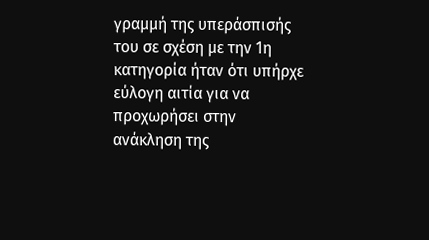γραμμή της υπεράσπισής του σε σχέση με την 1η κατηγορία ήταν ότι υπήρχε εύλογη αιτία για να προχωρήσει στην ανάκληση της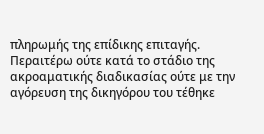πληρωμής της επίδικης επιταγής. Περαιτέρω ούτε κατά το στάδιο της ακροαματικής διαδικασίας ούτε με την αγόρευση της δικηγόρου του τέθηκε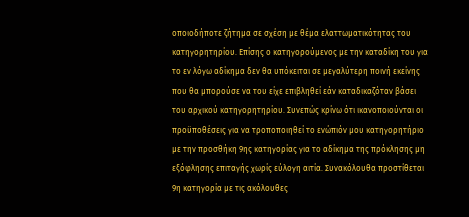οποιοδήποτε ζήτημα σε σχέση με θέμα ελαττωματικότητας του κατηγορητηρίου. Επίσης ο κατηγορούμενος με την καταδίκη του για το εν λόγω αδίκημα δεν θα υπόκειται σε μεγαλύτερη ποινή εκείνης που θα μπορούσε να του είχε επιβληθεί εάν καταδικαζόταν βάσει του αρχικού κατηγορητηρίου. Συνεπώς κρίνω ότι ικανοποιούνται οι προϋποθέσεις για να τροποποιηθεί το ενώπιόν μου κατηγορητήριο με την προσθήκη 9ης κατηγορίας για το αδίκημα της πρόκλησης μη εξόφλησης επιταγής χωρίς εύλογη αιτία. Συνακόλουθα προστίθεται 9η κατηγορία με τις ακόλουθες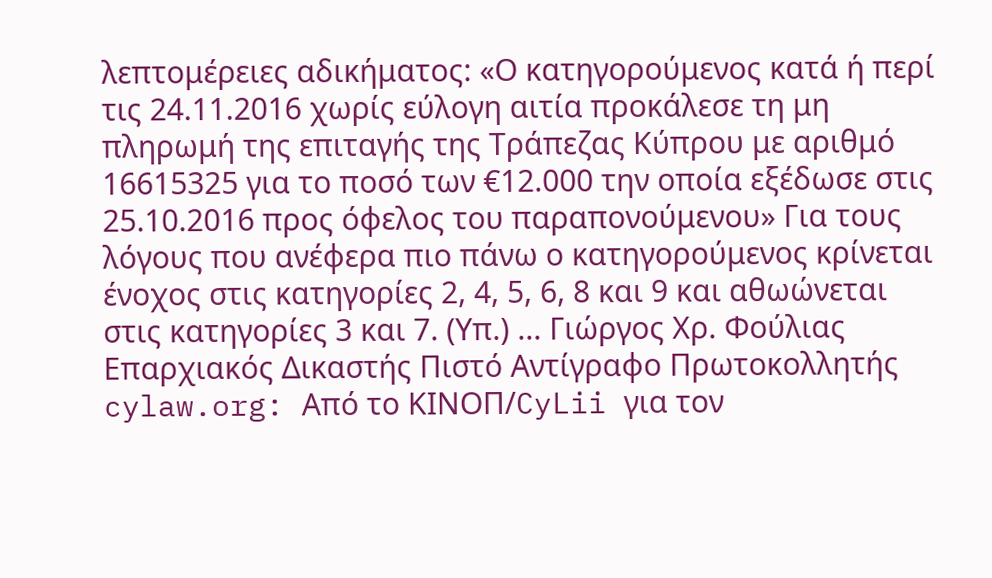λεπτομέρειες αδικήματος: «Ο κατηγορούμενος κατά ή περί τις 24.11.2016 χωρίς εύλογη αιτία προκάλεσε τη μη πληρωμή της επιταγής της Τράπεζας Κύπρου με αριθμό 16615325 για το ποσό των €12.000 την οποία εξέδωσε στις 25.10.2016 προς όφελος του παραπονούμενου» Για τους λόγους που ανέφερα πιο πάνω ο κατηγορούμενος κρίνεται ένοχος στις κατηγορίες 2, 4, 5, 6, 8 και 9 και αθωώνεται στις κατηγορίες 3 και 7. (Υπ.) ... Γιώργος Χρ. Φούλιας Επαρχιακός Δικαστής Πιστό Αντίγραφο Πρωτοκολλητής cylaw.org: Από το ΚΙΝOΠ/CyLii για τον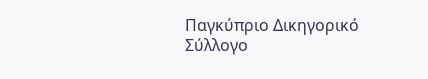Παγκύπριο Δικηγορικό Σύλλογο